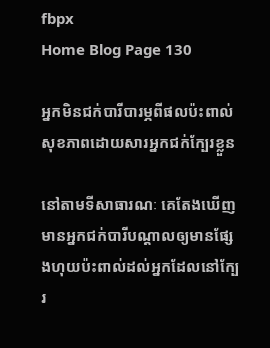fbpx
Home Blog Page 130

អ្នកមិនជក់បារីបារម្ភពីផលប៉ះពាល់សុខភាពដោយសារអ្នកជក់ក្បែរខ្លួន

នៅតាមទីសាធារណៈ គេតែងឃើញមានអ្នកជក់បារីបណ្តាលឲ្យមានផ្សែងហុយប៉ះពាល់ដល់អ្នកដែលនៅក្បែរ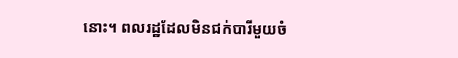នោះ។ ពលរដ្ឋដែលមិនជក់បារីមួយចំ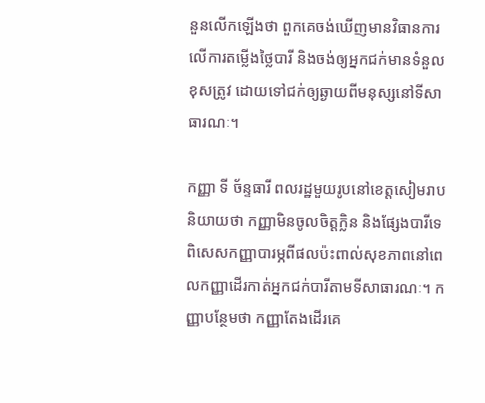នួនលើកឡើងថា ពួកគេចង់ឃើញមានវិធានការលើការតម្លើងថ្លៃបារី និងចង់ឲ្យអ្នកជក់មានទំនួលខុសត្រូវ ដោយទៅជក់ឲ្យឆ្ងាយពីមនុស្សនៅទីសាធារណៈ។

កញ្ញា ទី ច័ន្ទធារី ពលរដ្ឋមួយរូបនៅខេត្តសៀមរាប និយាយថា កញ្ញាមិនចូលចិត្តក្លិន និងផ្សែងបារីទេ ពិសេសកញ្ញាបារម្ភពីផលប៉ះពាល់សុខភាពនៅពេលកញ្ញាដើរកាត់អ្នកជក់បារីតាមទីសាធារណៈ។ កញ្ញាបន្ថែមថា កញ្ញាតែងដើរគេ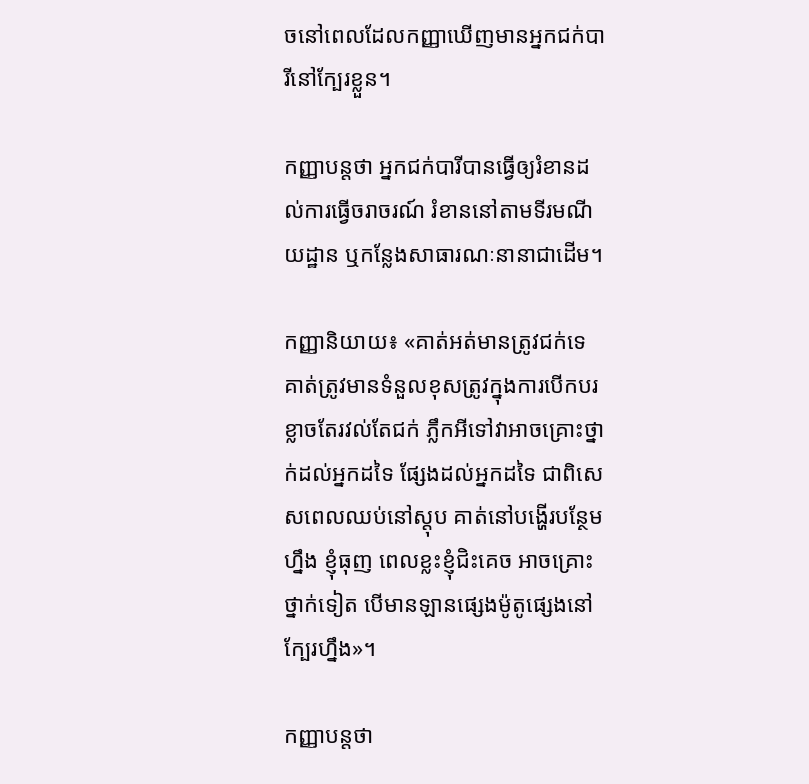ចនៅពេលដែលកញ្ញាឃើញមានអ្នកជក់បារីនៅក្បែរខ្លួន។

កញ្ញាបន្តថា អ្នកជក់បារីបានធ្វើឲ្យរំខានដល់ការធ្វើចរាចរណ៍ រំខាននៅតាមទីរមណីយដ្ឋាន ឬកន្លែងសាធារណៈនានាជាដើម។

កញ្ញានិយាយ៖ «គាត់អត់មានត្រូវជក់ទេ គាត់ត្រូវមានទំនួលខុសត្រូវក្នុងការបើកបរ ខ្លាចតែរវល់តែជក់ ភ្លឹកអីទៅវាអាចគ្រោះថ្នាក់ដល់អ្នកដទៃ ផ្សែងដល់អ្នកដទៃ ជាពិសេសពេលឈប់នៅស្តុប គាត់នៅបង្ហើរបន្ថែមហ្នឹង ខ្ញុំធុញ ពេលខ្លះខ្ញុំជិះគេច អាចគ្រោះថ្នាក់ទៀត បើមានឡានផ្សេងម៉ូតូផ្សេងនៅក្បែរហ្នឹង»។

កញ្ញាបន្តថា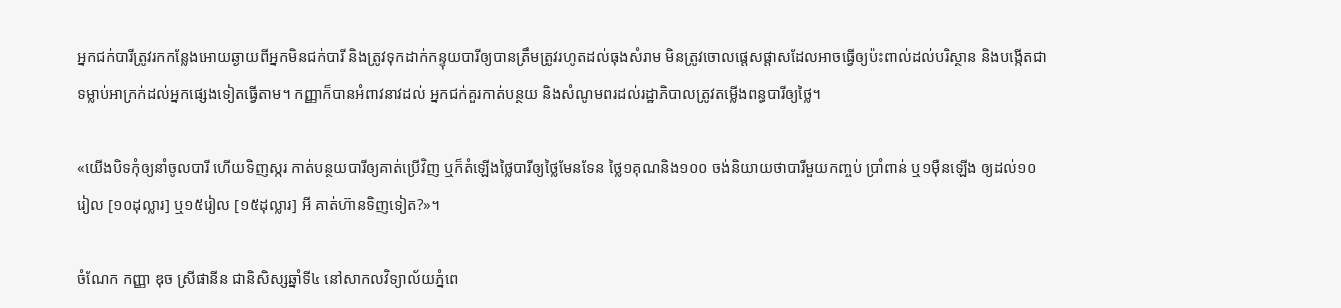អ្នកជក់បារីត្រូវរកកន្លែងអោយឆ្ងាយពីអ្នកមិនជក់បារី និងត្រូវទុកដាក់កន្ទុយបារីឲ្យបានត្រឹមត្រូវរហូតដល់ធុងសំរាម មិនត្រូវចោលផ្តេសផ្តាសដែលអាចធ្វើឲ្យប៉ះពាល់ដល់បរិស្ថាន និងបង្កើតជាទម្លាប់អាក្រក់ដល់អ្នកផ្សេងទៀតធ្វើតាម។ កញ្ញាក៏បានអំពាវនាវដល់ អ្នកជក់គួរកាត់បន្ថយ និងសំណូមពរដល់រដ្ឋាភិបាលត្រូវតម្លើងពន្ធបារីឲ្យថ្លៃ។

«យើងបិទកុំឲ្យនាំចូលបារី ហើយទិញស្ករ កាត់បន្ថយបារីឲ្យគាត់ប្រើវិញ ឬក៏តំឡើងថ្លៃបារីឲ្យថ្លៃមែនទែន ថ្លៃ១គុណនិង១០០ ចង់និយាយថាបារីមួយកញ្ចប់ ប្រាំពាន់ ឬ១ម៉ឺនឡើង ឲ្យដល់១០រៀល [១០ដុល្លារ] ឬ១៥រៀល [១៥ដុល្លារ] អី គាត់ហ៊ានទិញទៀត?»។

ចំណែក កញ្ញា ឌុច ស្រីផានីន ជានិសិស្សឆ្នាំទី៤ នៅសាកលវិទ្យាល័យភ្នំពេ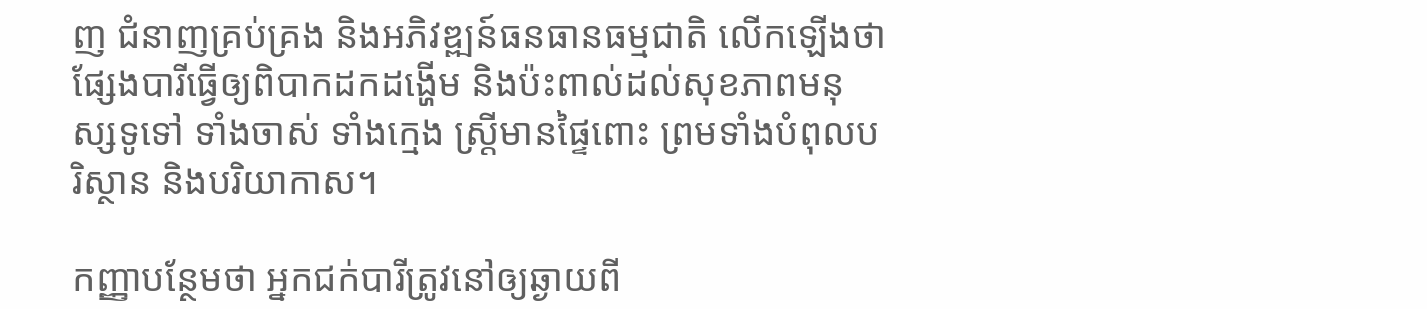ញ ជំនាញគ្រប់គ្រង និងអភិវឌ្ឍន៍ធនធានធម្មជាតិ លើកឡើងថា ផ្សែងបារីធ្វើឲ្យពិបាកដកដង្ហើម និងប៉ះពាល់ដល់សុខភាពមនុស្សទូទៅ ទាំងចាស់ ទាំងក្មេង ស្រ្តីមានផ្ទៃពោះ ព្រមទាំងបំពុលបរិស្ថាន និងបរិយាកាស។

កញ្ញាបន្ថែមថា អ្នកជក់បារីត្រូវនៅឲ្យឆ្ងាយពី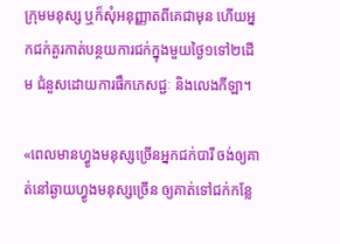ក្រុមមនុស្ស ឬក៏សុំអនុញ្ញាតពីគេជាមុន ហើយអ្នកជក់គួរកាត់បន្ថយការជក់ក្នុងមួយថ្ងៃ១ទៅ២ដើម ជំនួសដោយការផឹកភេសជ្ជៈ និងលេងកីឡា។

«ពេលមានហ្វូងមនុស្សច្រើនអ្នកជក់បារី ចង់ឲ្យគាត់នៅឆ្ងាយហ្វូងមនុស្សច្រើន ឲ្យគាត់ទៅជក់កន្លែ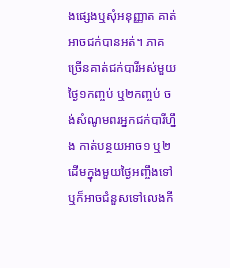ងផ្សេងឬសុំអនុញ្ញាត គាត់អាចជក់បានអត់។ ភាគច្រើនគាត់ជក់បារីអស់មួយថ្ងៃ១កញ្ចប់ ឬ២កញ្ចប់ ចង់សំណូមពរអ្នកជក់បារីហ្នឹង កាត់បន្ថយអាច១ ឬ២ដើមក្នុងមួយថ្ងៃអញ្ចឹងទៅ ឬក៏អាចជំនួសទៅលេងកី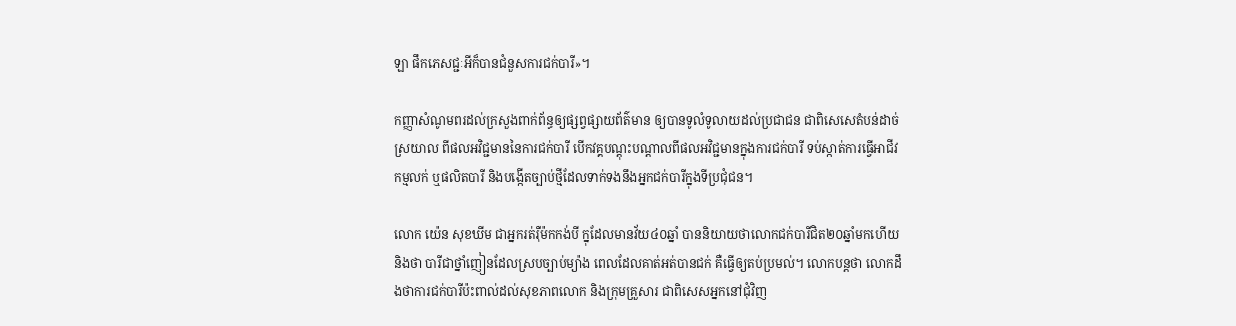ឡា ផឹកភេសជ្ជៈអីក៏បានជំនួសការជក់បារី»។

កញ្ញាសំណូមពរដល់ក្រសួងពាក់ព័ន្ធឲ្យផ្សព្វផ្សាយព័ត៌មាន ឲ្យបានទូលំទូលាយដល់ប្រជាជន ជាពិសេសេតំបន់ដាច់ស្រយាល ពីផលអវិជ្ជមាននៃការជក់បារី បើកវគ្គបណ្តុះបណ្តាលពីផលអវិជ្ជមានក្នុងការជក់បារី ទប់ស្កាត់ការធ្វើអាជីវកម្មលក់ ឬផលិតបារី និងបង្កើតច្បាប់ថ្មីដែលទាក់ទងនឹងអ្នកជក់បារីក្នុងទីប្រជុំជន។

លោក យ៉េន សុខឃីម ជាអ្នករត់រ៉ឺម៉កកង់បី ក្នុដែលមានវ័យ៤០ឆ្នាំ បាននិយាយថាលោកជក់បារីជិត២០ឆ្នាំមកហើយ និងថា បារីជាថ្នាំញៀនដែលស្របច្បាប់ម្យ៉ាង ពេលដែលគាត់អត់បានជក់ គឺធ្វើឲ្យតប់ប្រមល់។ លោកបន្តថា លោកដឹងថាការជក់បារីប៉ះពាល់ដល់សុខភាពលោក និងក្រុមគ្រួសារ ជាពិសេសអ្នកនៅជុំវិញ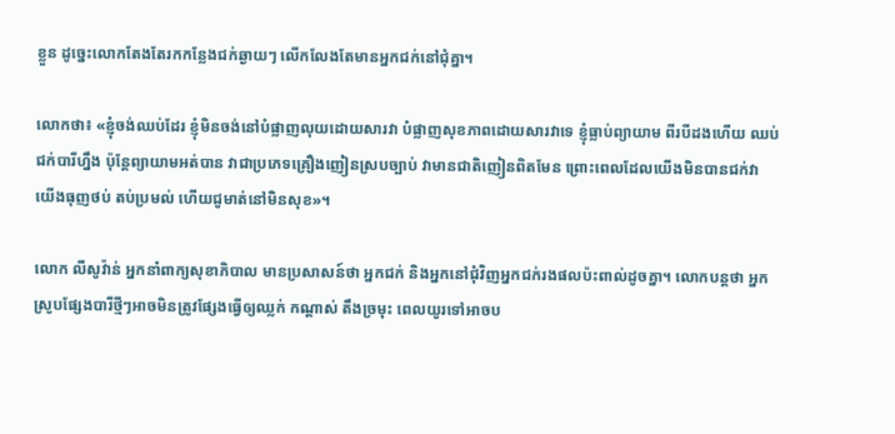ខ្លួន ដូច្នេះលោកតែងតែរកកន្លែងជក់ឆ្ងាយៗ លើកលែងតែមានអ្នកជក់នៅជុំគ្នា។

លោកថា៖ «ខ្ញុំចង់ឈប់ដែរ ខ្ញុំមិនចង់នៅបំផ្លាញលុយដោយសារវា បំផ្លាញសុខភាពដោយសារវាទេ ខ្ញុំធ្លាប់ព្យាយាម ពីរបីដងហើយ ឈប់ជក់បារីហ្នឹង ប៉ុន្តែព្យាយាមអត់បាន វាជាប្រភេទគ្រឿងញៀនស្របច្បាប់ វាមានជាតិញៀនពិតមែន ព្រោះពេលដែលយើងមិនបានជក់វា យើងធុញថប់ តប់ប្រមល់ ហើយជូមាត់នៅមិនសុខ»។

លោក លីសូវ៉ាន់ អ្នកនាំពាក្យសុខាភិបាល មានប្រសាសន៍ថា អ្នកជក់ និងអ្នកនៅជុំវិញអ្នកជក់រងផលប៉ះពាល់ដូចគ្នា។ លោកបន្តថា អ្នកស្រូបផ្សែងបារីថ្មីៗអាចមិនត្រូវផ្សែងធ្វើឲ្យឈ្លក់ កណ្តាស់ តឹងច្រមុះ ពេលយូរទៅអាចប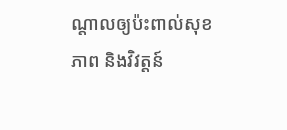ណ្តាលឲ្យប៉ះពាល់សុខភាព និងវិវត្តន៍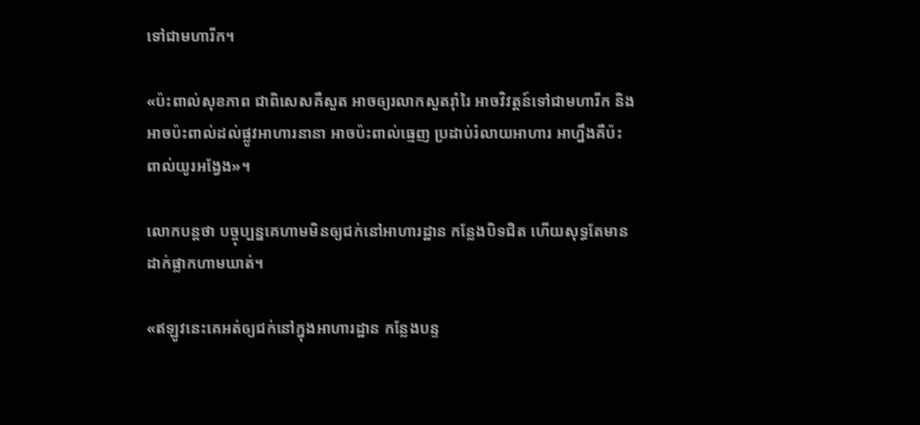ទៅជាមហារីក។

«ប៉ះពាល់សុខភាព ជាពិសេសគឺសួត អាចឲ្យរលាកសួតរ៉ាំរៃ អាចវិវត្តន៍ទៅជាមហារីក និងអាចប៉ះពាល់ដល់ផ្លូវអាហារនានា អាចប៉ះពាល់ធ្មេញ ប្រដាប់រំលាយអាហារ អាហ្នឹងគឺប៉ះពាល់យូរអង្វែង»។

លោកបន្តថា បច្ចុប្បន្នគេហាមមិនឲ្យជក់នៅអាហារដ្ឋាន កន្លែងបិទជិត ហើយសុទ្ធតែមានដាក់ផ្លាកហាមឃាត់។

«ឥឡូវនេះគេអត់ឲ្យជក់នៅក្នុងអាហារដ្ឋាន កន្លែងបន្ទ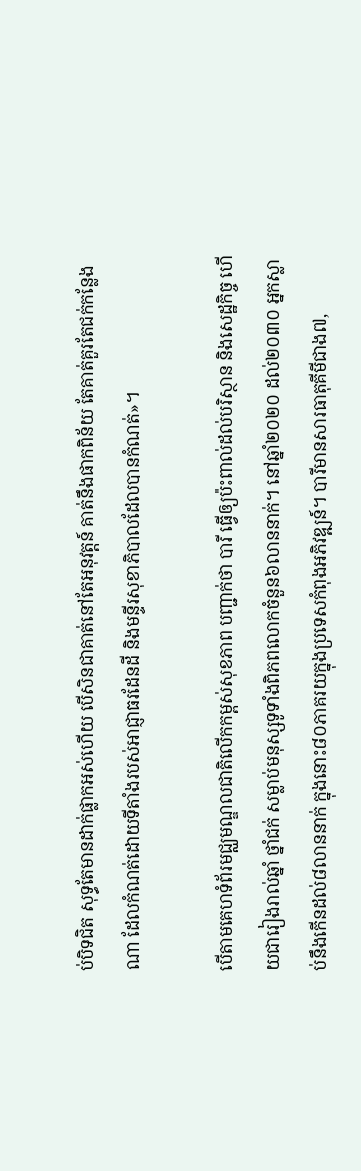ប់បិទជិត សុទ្ធតែមានដាក់ផ្លាកអស់ហើយ បើសិនជាគាត់នៅតែអនុវត្តន៍ គាត់នឹងផាកពិន័យ តែគាត់គួរតែជក់កន្លែងណា ដែលកំណត់ដោយទីតាំងរបស់អាជ្ញាធរដែនដី និងមន្ទីរសុខាភិបាលដែលបានកំណត់»។

បើតាមគេហទំព័រមជ្ឈមណ្ឌលជាតិលើកកម្ពស់សុខភាព បញ្ជាក់ថា បារី ធ្វើឲ្យប៉ះពាល់ដល់បរិស្ថាន និងសេដ្ឋកិច្ច ហើយជារៀងរាល់ឆ្នាំ ថ្នាំជក់ សម្លាប់មនុស្សទូទាំងពិភពលោកចំនួន៦លាននាក់។ នៅឆ្នាំ២០២០ ដល់២០៣០ អ្នកស្លាប់នឹងកើនដល់៨លាននាក់ ក្នុងនោះ៨០ភាគរយក្នុងប្រទេសកំពុងអភិវឌ្ឍន៍។ បារីមានសារធាតុគីមីជាង៧,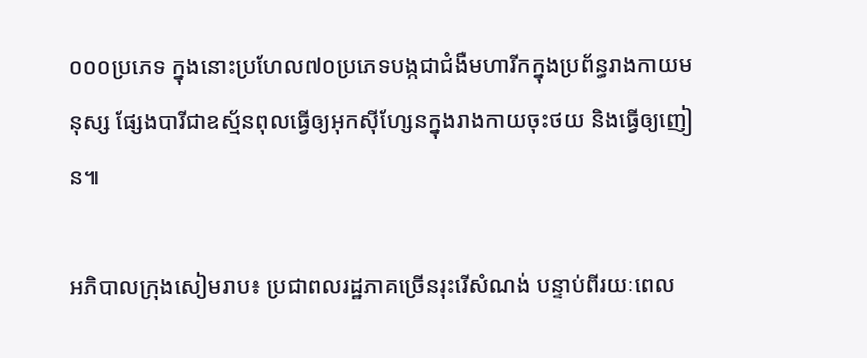០០០ប្រភេទ ក្នុងនោះប្រហែល៧០ប្រភេទបង្កជាជំងឺមហារីកក្នុងប្រព័ន្ធរាងកាយមនុស្ស ផ្សែងបារីជាឧស្ម័នពុលធ្វើឲ្យអុកស៊ីហ្សែនក្នុងរាងកាយចុះថយ និងធ្វើឲ្យញៀន៕

អភិបាលក្រុងសៀមរាប៖ ប្រជាពលរដ្ឋភាគច្រើនរុះរើសំណង់ បន្ទាប់ពីរយៈពេល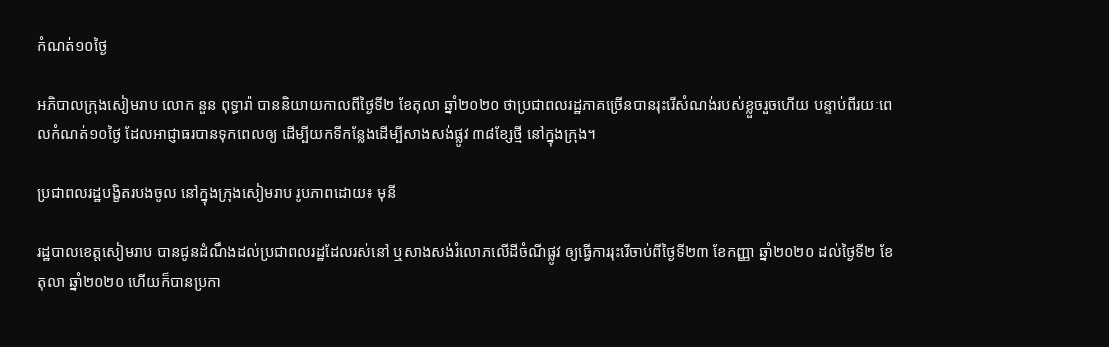កំណត់១០ថ្ងៃ

អភិបាលក្រុងសៀមរាប លោក នួន ពុទ្ធារ៉ា បាននិយាយកាលពីថ្ងៃទី២ ខែតុលា ឆ្នាំ២០២០ ថាប្រជាពលរដ្ឋភាគច្រើនបានរុះរើសំណង់របស់ខ្លួចរួចហើយ បន្ទាប់ពីរយៈពេលកំណត់១០ថ្ងៃ ដែលអាជ្ញាធរបានទុកពេលឲ្យ ដើម្បីយកទីកន្លែងដើម្បីសាងសង់ផ្លូវ ៣៨ខ្សែថ្មី នៅក្នុងក្រុង។

ប្រជាពលរដ្ឋបង្ខិតរបងចូល នៅក្នុងក្រុងសៀមរាប រូបភាពដោយ៖ មុនី

រដ្ឋបាលខេត្តសៀមរាប បានជូនដំណឹងដល់ប្រជាពលរដ្ឋដែលរស់នៅ ឬសាងសង់រំលោភលើដីចំណីផ្លូវ ឲ្យធ្វើការរុះរើចាប់ពីថ្ងៃទី២៣ ខែកញ្ញា ឆ្នាំ២០២០ ដល់ថ្ងៃទី២ ខែតុលា ឆ្នាំ២០២០ ហើយក៏បានប្រកា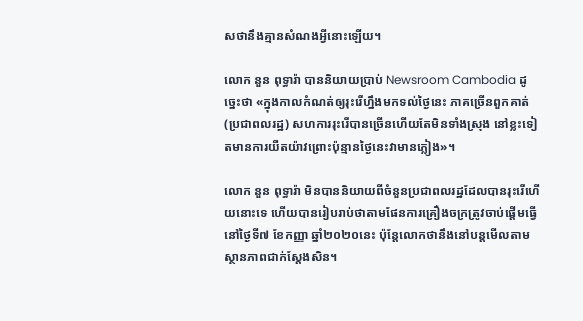សថានឹងគ្មានសំណងអ្វីនោះឡើយ។

លោក នួន ពុទ្ធារ៉ា បាននិយាយប្រាប់ Newsroom Cambodia ដូច្នេះថា «ក្នុងកាលកំណត់ឲ្យរុះរើហ្នឹងមកទល់ថ្ងៃនេះ ភាគច្រើនពួកគាត់ (ប្រជាពលរដ្ឋ) សហការរុះរើបានច្រើនហើយតែមិនទាំងស្រុង នៅខ្លះទៀតមានការយឺតយ៉ាវព្រោះប៉ុន្មានថ្ងៃនេះវាមានភ្លៀង»។

លោក នួន ពុទ្ធារ៉ា មិនបាននិយាយពីចំនួនប្រជាពលរដ្ឋដែលបានរុះរើហើយនោះទេ ហើយបានរៀបរាប់ថាតាមផែនការគ្រឿងចក្រត្រូវចាប់ផ្តើមធ្វើនៅថ្ងៃទី៧ ខែកញ្ញា ឆ្នាំ២០២០នេះ ប៉ុន្តែលោកថានឹងនៅបន្តមើលតាមស្ថានភាពជាក់ស្តែងសិន។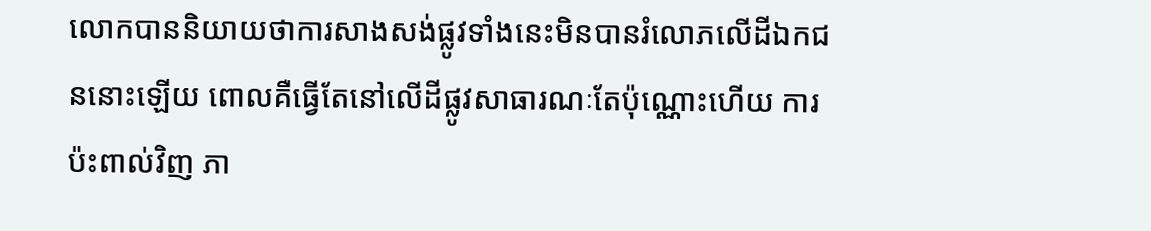លោកបាននិយាយថាការសាងសង់ផ្លូវទាំងនេះមិនបានរំលោភលើដីឯកជននោះឡើយ ពោលគឺធ្វើតែនៅលើដីផ្លូវសាធារណៈតែប៉ុណ្ណោះហើយ ការប៉ះពាល់វិញ ភា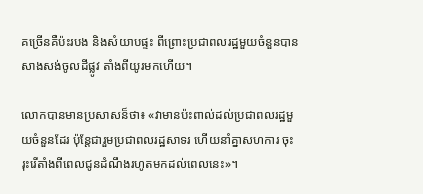គច្រើនគឺប៉ះរបង និងសំយាបផ្ទះ ពីព្រោះប្រជាពលរដ្ឋមួយចំនួនបានសាងសង់ចូលដីផ្លូវ តាំងពីយូរមកហើយ។

លោកបានមានប្រសាសន៏ថា៖ «វាមានប៉ះពាល់ដល់ប្រជាពលរដ្ឋមួយចំនួនដែរ ប៉ុន្តែជារួមប្រជាពលរដ្ឋសាទរ ហើយនាំគ្នាសហការ ចុះរុះរើតាំងពីពេលជូនដំណឹងរហូតមកដល់ពេលនេះ»។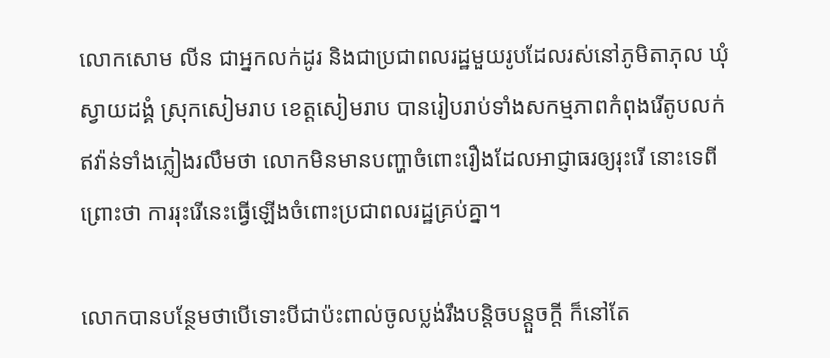លោកសោម លីន ជាអ្នកលក់ដូរ និងជាប្រជាពលរដ្ឋមួយរូបដែលរស់នៅភូមិតាភុល ឃុំស្វាយដង្គំ ស្រុកសៀមរាប ខេត្តសៀមរាប បានរៀបរាប់ទាំងសកម្មភាពកំពុងរើតូបលក់ឥវ៉ាន់ទាំងភ្លៀងរលឹមថា លោកមិនមានបញ្ហាចំពោះរឿងដែលអាជ្ញាធរឲ្យរុះរើ នោះទេពីព្រោះថា ការរុះរើនេះធ្វើឡើងចំពោះប្រជាពលរដ្ឋគ្រប់គ្នា។

លោកបានបន្ថែមថាបើទោះបីជាប៉ះពាល់ចូលប្លង់រឹងបន្តិចបន្តួចក្តី ក៏នៅតែ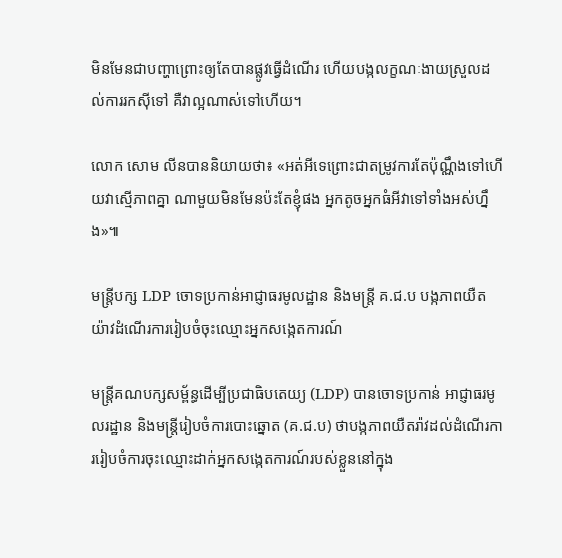មិនមែនជាបញ្ហាព្រោះឲ្យតែបានផ្លូវធ្វើដំណើរ ហើយបង្កលក្ខណៈងាយស្រួលដល់ការរកស៊ីទៅ គឺវាល្អណាស់ទៅហើយ។

លោក សោម លីនបាននិយាយថា៖ «អត់អីទេព្រោះជាតម្រូវការតែប៉ុណ្ណឹងទៅហើយវាស្មើភាពគ្នា ណាមួយមិនមែនប៉ះតែខ្ញុំផង អ្នកតូចអ្នកធំអីវាទៅទាំងអស់ហ្នឹង»៕

មន្រ្តីបក្ស LDP ចោទប្រកាន់អាជ្ញាធរមូលដ្ឋាន និងមន្រ្តី គ.ជ.ប បង្កភាពយឺតយ៉ាវដំណើរការរៀបចំចុះឈ្មោះអ្នកសង្កេតការណ៍

មន្រ្តីគណបក្សសម្ព័ន្ធដើម្បីប្រជាធិបតេយ្យ (LDP) បានចោទប្រកាន់ អាជ្ញាធរមូលរដ្ឋាន និងមន្រ្តីរៀបចំការបោះឆ្នោត (គ.ជ.ប) ថាបង្កភាពយឺតរ៉ាវដល់ដំណើរការរៀបចំការចុះឈ្មោះដាក់អ្នកសង្កេតការណ៍របស់ខ្លួននៅក្នុង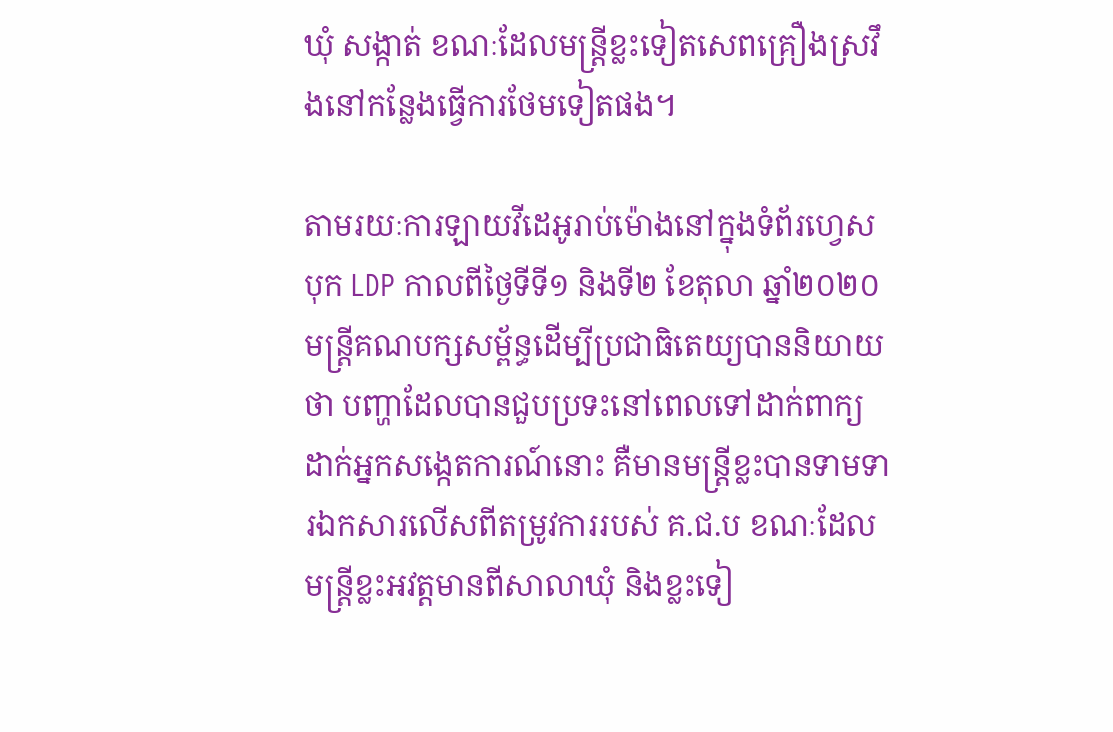ឃុំ សង្កាត់ ខណៈដែលមន្រ្តីខ្លះទៀតសេពគ្រឿងស្រវឹងនៅកន្លែងធ្វើការថែមទៀតផង។

តាមរយៈការឡាយវីដេអូរាប់ម៉ោងនៅក្នុងទំព័រហ្វេសបុក LDP កាលពីថ្ងៃទីទី១ និងទី២ ខែតុលា ឆ្នាំ២០២០ មន្រ្តីគណបក្សសម្ព័ន្ធដើម្បីប្រជាធិតេយ្យបាននិយាយថា បញ្ហាដែលបានជួបប្រទះនៅពេលទៅដាក់ពាក្យដាក់អ្នកសង្កេតការណ៍នោះ គឺមានមន្រ្តីខ្លះបានទាមទារឯកសារលើសពីតម្រូវការរបស់ គ.ជ.ប ខណៈដែលមន្រ្តីខ្លះអវត្តមានពីសាលាឃុំ និងខ្លះទៀ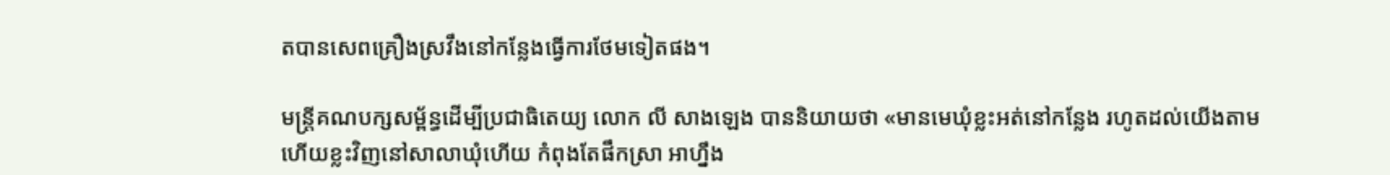តបានសេពគ្រឿងស្រវឹងនៅកន្លែងធ្វើការថែមទៀតផង។

មន្រ្តីគណបក្សសម្ព័ន្ធដើម្បីប្រជាធិតេយ្យ លោក លី សាងឡេង បាននិយាយថា «មានមេឃុំខ្លះអត់នៅកន្លែង រហូតដល់យើងតាម ហើយខ្លះវិញនៅសាលាឃុំហើយ កំពុងតែផឹកស្រា អាហ្នឹង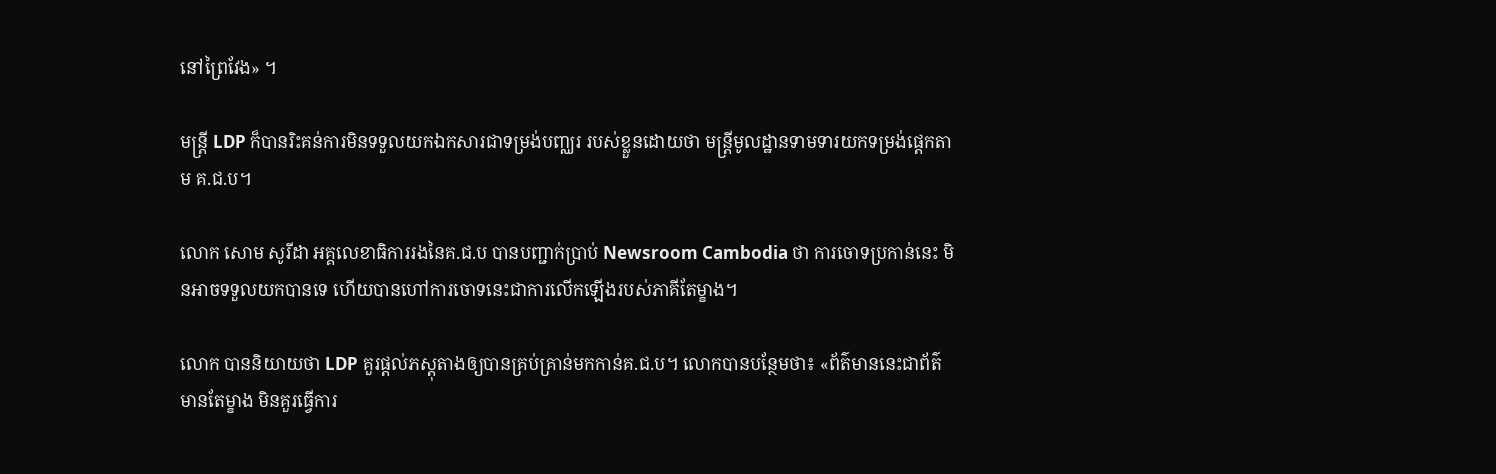នៅព្រៃវែង» ។

មន្រ្តី LDP ក៏បានរិះគន់ការមិនទទួលយកឯកសារជាទម្រង់បញ្ឈរ របស់ខ្លួនដោយថា មន្រ្តីមូលដ្ឋានទាមទារយកទម្រង់ផ្តេកតាម គ.ជ.ប។

លោក សោម សូរីដា អគ្គលេខាធិការរងនៃគ.ជ.ប បានបញ្ជាក់ប្រាប់ Newsroom Cambodia ថា ការចោទប្រកាន់នេះ មិនអាចទទួលយកបានទេ ហើយបានហៅការចោទនេះជាការលើកឡើងរបស់ភាគីតែម្ខាង។

លោក បាននិយាយថា LDP គួរផ្តល់ភស្តុតាងឲ្យបានគ្រប់គ្រាន់មកកាន់គ.ជ.ប។ លោកបានបន្ថែមថា៖ «ព័ត៌មាននេះជាព័ត៌មានតែម្ខាង មិនគួរធ្វើការ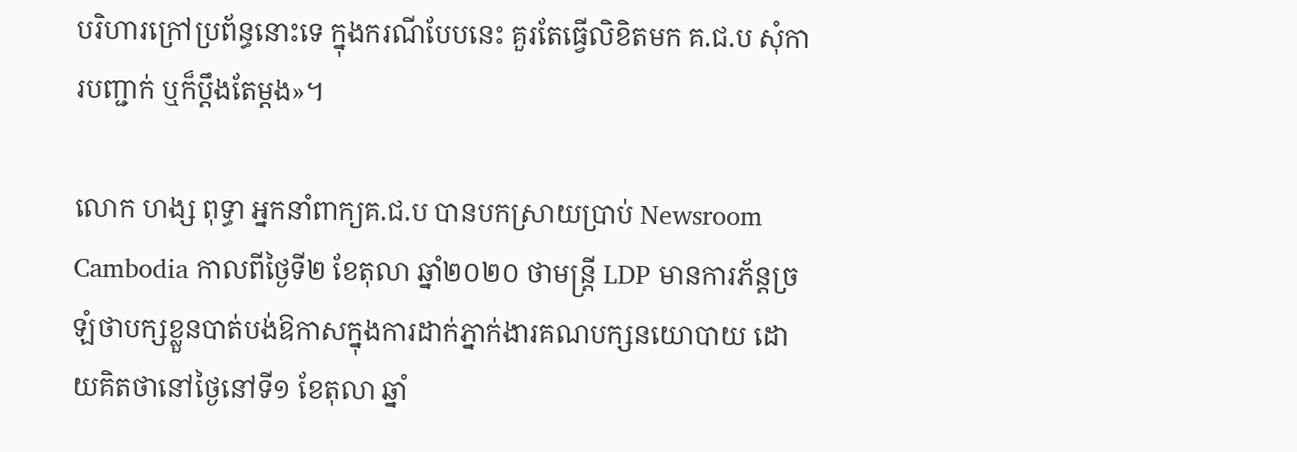បរិហារក្រៅប្រព័ន្ធនោះទេ ក្នុងករណីបែបនេះ គួរតែធ្វើលិខិតមក គ.ជ.ប សុំការបញ្ជាក់ ឬក៏ប្ដឹងតែម្ដង»។

លោក ហង្ស ពុទ្ធា អ្នកនាំពាក្យគ.ជ.ប បានបកស្រាយប្រាប់ Newsroom Cambodia កាលពីថ្ងៃទី២ ខែតុលា ឆ្នាំ២០២០ ថាមន្រ្តី LDP មានការភ័ន្តច្រឡំថាបក្សខ្លួនបាត់បង់ឱកាសក្នុងការដាក់ភ្នាក់ងារគណបក្សនយោបាយ ដោយគិតថានៅថ្ងៃនៅទី១ ខែតុលា ឆ្នាំ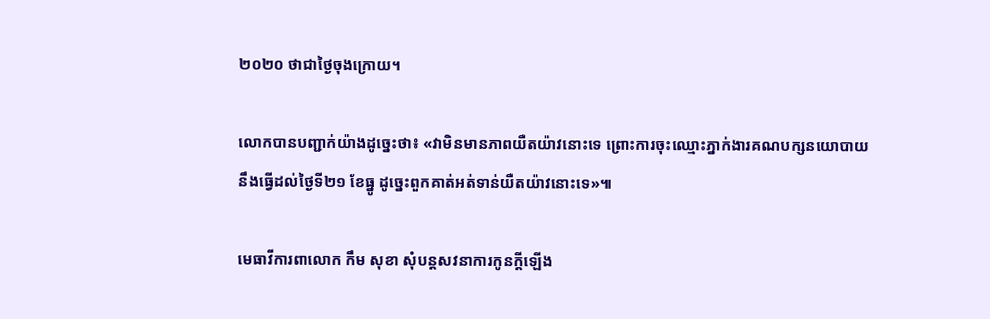២០២០ ថាជាថ្ងៃចុងក្រោយ។

លោកបានបញ្ជាក់យ៉ាងដូច្នេះថា៖ «វាមិនមានភាពយឺតយ៉ាវនោះទេ ព្រោះការចុះឈ្មោះភ្នាក់ងារគណបក្សនយោបាយ នឹងធ្វើដល់ថ្ងៃទី២១ ខែធ្នូ ដូច្នេះពួកគាត់អត់ទាន់យឺតយ៉ាវនោះទេ»៕

មេធាវីការពាលោក កឹម សុខា សុំបន្តសវនាការកូនក្តីឡើង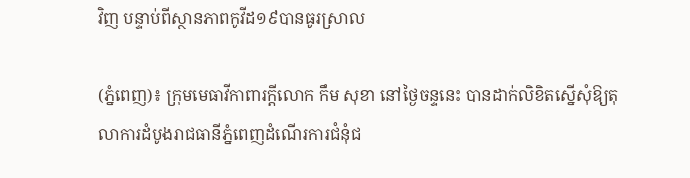វិញ បន្ទាប់ពីស្ថានភាពកូវីដ១៩បានធូរស្រាល

(ភ្នំពេញ)៖ ក្រុមមេធាវីកាពារក្ដីលោក កឹម សុខា នៅថ្ងៃចន្ទនេះ បានដាក់លិខិតស្នើសុំឱ្យតុលាការដំបូងរាជធានីភ្នំពេញដំណើរការជំនុំជ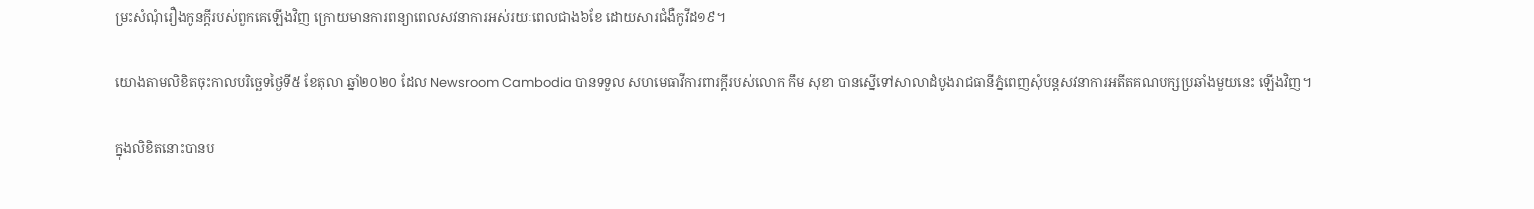ម្រះសំណុំរឿងកូនក្ដីរបស់ពួកគេឡើងវិញ ក្រោយមានការពន្យាពេលសវនាការអស់រយៈពេលជាង៦ខែ ដោយសារជំងឺកូវីដ១៩។

យោងតាមលិខិតចុះកាលបរិច្ឆេទថ្ងៃទី៥ ខែតុលា ឆ្នាំ២០២០ ដែល Newsroom Cambodia បានទទួល សហមេធាវីការពារក្តីរបស់លោក កឹម សុខា បានស្នើទៅសាលាដំបូងរាជធានីភ្នំពេញសុំបន្តសវនាការអតីតគណបក្សប្រឆាំងមួយនេះ ឡើងវិញ។

ក្នុងលិខិតនោះបានប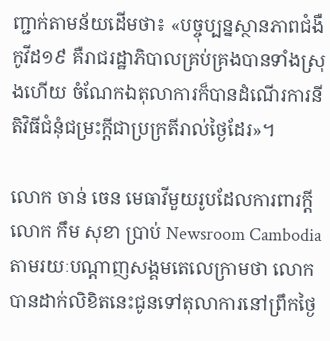ញ្ជាក់តាមន័យដើមថា៖ «បច្ចុប្បន្នស្ថានភាពជំងឺកូវីដ១៩ គឺរាជរដ្ឋាភិបាលគ្រប់គ្រងបានទាំងស្រុងហើយ ចំណែកឯតុលាការក៏បានដំណើរការនីតិវិធីជំនុំជម្រះក្ដីជាប្រក្រតីរាល់ថ្ងៃដែរ»។

លោក ចាន់ ចេន មេធាវីមួយរូបដែលការពារក្តីលោក កឹម សុខា ប្រាប់ Newsroom Cambodia តាមរយៈបណ្តាញសង្គមតេលេក្រាមថា លោកបានដាក់លិខិតនេះជូនទៅតុលាការនៅព្រឹកថ្ងៃ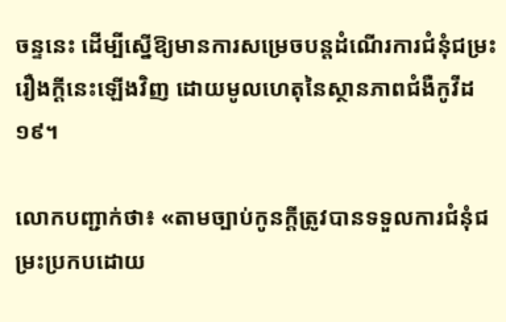ចន្ទនេះ ដើម្បីស្នើឱ្យមានការសម្រេចបន្តដំណើរការជំនុំជម្រះរឿងក្ដីនេះឡើងវិញ ដោយមូលហេតុនៃស្ថានភាពជំងឺកូវីដ១៩។

លោកបញ្ជាក់ថា៖ «តាមច្បាប់កូនក្តីត្រូវបានទទួលការជំនុំជម្រះប្រកបដោយ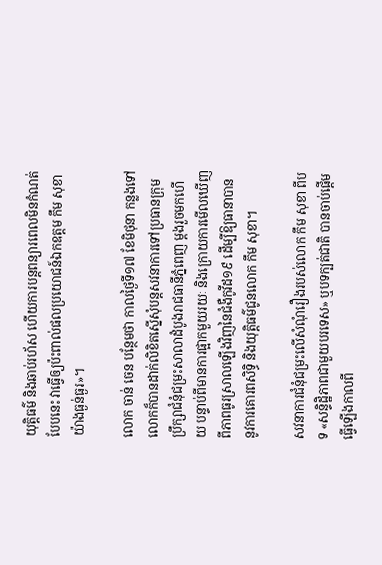យុត្តិធម៌ និងឆាប់រហ័ស ហើយការបន្តពន្យារពេលមិនកំណត់បែបនេះ វាធ្វើឲ្យប៉ះពាល់ផលប្រយោជន៍ឯកឧត្តម កឹម សុខា យ៉ាងធ្ងន់ធ្ងរ»។

លោក ចាន់ ចេន បន្ថែមថា កាលថ្ងៃទី១៧ ខែមិថុនា កន្លងទៅ លោកក៏បានដាក់លិខិតស្នើសុំបន្តសវនាការទៅប្រធានក្រុមប្រឹក្សាជំនុំជម្រះសាលាដំបូងរាជធានីភ្នំពេញ ម្ដងរួចមកហើយ បន្ទាប់ពីមានការផ្អាកមួយរយៈ និងក្រោយការមើលឃើញពីភាពធូរស្រាលឡើងវិញនៃជំងឺកូវីដ១៩ ដើម្បីឱ្យធានាបាននូវការគោរពសិទ្ធិ និងយុត្តិធម៌ជូនលោក កឹម សុខា។

សវនាការជំនុំជម្រះលើសំណុំរឿងរបស់លោក កឹម សុខា ពីបទ «សន្ទិដ្ឋិភាពជាមួយបរទេស» ឬបទក្បត់ជាតិ បានចាប់ផ្តើមធ្វើឡើងកាលពី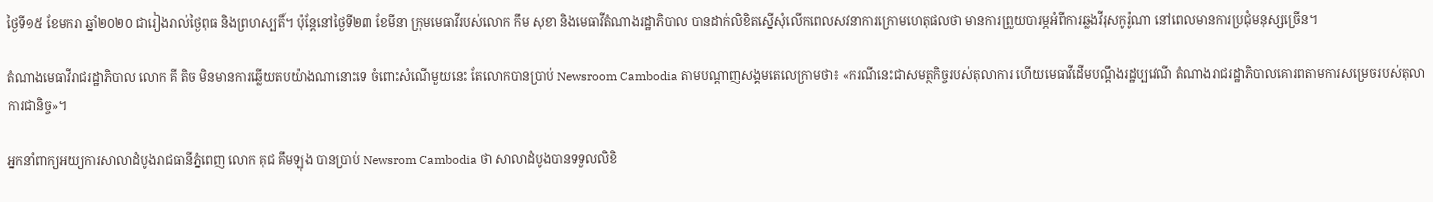ថ្ងៃទី១៥ ខែមករា ឆ្នាំ២០២០ ជារៀងរាល់ថ្ងៃពុធ និងព្រហស្បតិ៍។ ប៉ុន្តែនៅថ្ងៃទី២៣ ខែមីនា ក្រុមមេធាវីរបស់លោក កឹម សុខា និងមេធាវីតំណាងរដ្ឋាភិបាល បានដាក់លិខិតស្នើសុំលើកពេលសវនាការក្រោមហេតុផលថា មានការព្រួយបារម្ភអំពីការឆ្លងវីរុសកូរ៉ូណា នៅពេលមានការប្រជុំមនុស្សច្រើន។

តំណាងមេធាវីរាជរដ្ឋាភិបាល លោក គី តិច មិនមានការឆ្លើយតបយ៉ាងណានោះទេ ចំពោះសំណើមួយនេះ តែលោកបានប្រាប់ Newsroom Cambodia តាមបណ្ដាញសង្គមតេលេក្រាមថា៖ «ករណីនេះជាសមត្ថកិច្ចរបស់តុលាការ ហើយមេធាវីដើមបណ្តឹងរដ្ឋប្បវេណី តំណាងរាជរដ្ឋាភិបាលគោរពតាមការសម្រេចរបស់តុលាការជានិច្ច»។

អ្នកនាំពាក្យអយ្យការសាលាដំបូងរាជធានីភ្នំពេញ លោក គុជ គឹមឡុង បានប្រាប់ Newsrom Cambodia ថា សាលាដំបូងបានទទួលលិខិ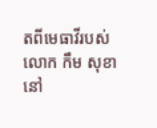តពីមេធាវីរបស់លោក កឹម សុខា នៅ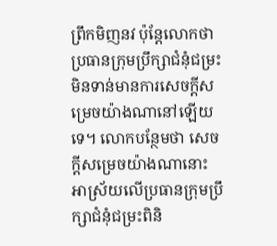ព្រឹកមិញនវ ប៉ុន្តែលោកថា ប្រធានក្រុមប្រឹក្សាជំនុំជម្រះមិនទាន់មានការសេចក្ដីសម្រេចយ៉ាងណានៅឡើយទេ។ លោកបន្ថែមថា សេចក្ដីសម្រេចយ៉ាងណានោះ អាស្រ័យលើប្រធានក្រុមប្រឹក្សាជំនុំជម្រះពិនិ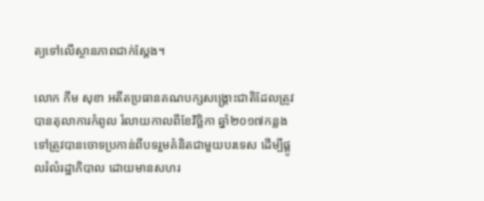ត្យទៅលើស្ថានភាពជាក់ស្ដែង។

លោក កឹម សុខា អតីតប្រធានគណបក្សសង្គ្រោះជាតិដែលត្រូវបានតុលាការកំពូល រំលាយកាលពីខែវិច្ឆិកា ឆ្នាំ២០១៧កន្លងទៅត្រូវបានចោទប្រកាន់ពីបទរួមគំនិតជាមួយបរទេស ដើម្បីផ្ដូលរំលំរដ្ឋាភិបាល ដោយមានសហរ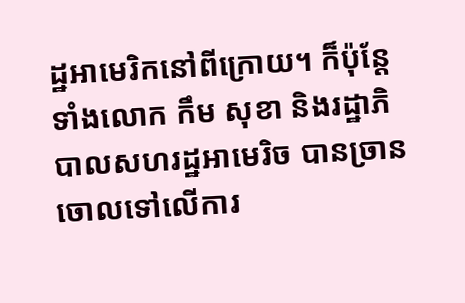ដ្ឋអាមេរិកនៅពីក្រោយ។ ក៏ប៉ុន្តែទាំងលោក កឹម សុខា និងរដ្ឋាភិបាលសហរដ្ឋអាមេរិច បានច្រានចោលទៅលើការ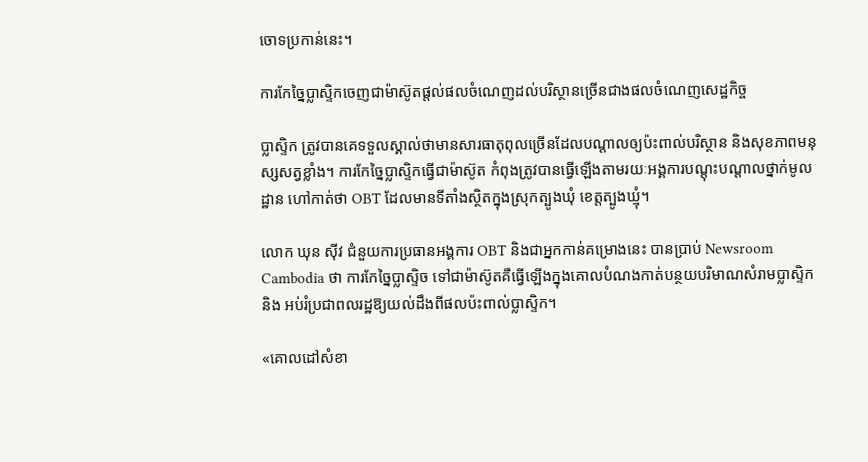ចោទប្រកាន់នេះ។

ការកែច្នៃប្លាស្ទិកចេញជាម៉ាស៊ូតផ្តល់ផលចំណេញដល់បរិស្ថានច្រើនជាងផលចំណេញសេដ្ឋកិច្ច

ប្លាស្ទិក ត្រូវបានគេទទួលស្គាល់ថាមានសារធាតុពុលច្រើនដែលបណ្តាលឲ្យប៉ះពាល់បរិស្ថាន និងសុខភាពមនុស្សសត្វខ្លាំង។ ការកែច្នៃប្លាស្ទិកធ្វើជាម៉ាស៊ូត កំពុងត្រូវបានធ្វើឡើងតាមរយៈអង្គការបណ្តុះបណ្តាលថ្នាក់មូលដ្ឋាន ហៅកាត់ថា OBT ដែលមានទីតាំងស្ថិតក្នុងស្រុកត្បូងឃុំ ខេត្តត្បូងឃ្មុំ។

លោក ឃុន ស៊ីវ ជំនួយការប្រធានអង្គការ OBT និងជាអ្នកកាន់គម្រោងនេះ បានប្រាប់ Newsroom Cambodia ថា ការកែច្នៃប្លាស្ទិច ទៅជាម៉ាស៊ូតគឺធ្វើឡើងក្នុងគោលបំណងកាត់បន្ថយបរិមាណសំរាមប្លាស្ទិក និង អប់រំប្រជាពលរដ្ឋឱ្យយល់ដឹងពីផលប៉ះពាល់ប្លាស្ទិក។

«គោលដៅសំខា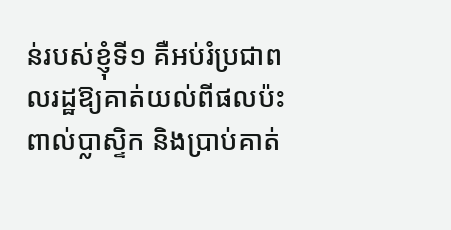ន់របស់ខ្ញុំទី១ គឺអប់រំប្រជាពលរដ្ឋឱ្យគាត់យល់ពីផលប៉ះពាល់ប្លាស្ទិក និងប្រាប់គាត់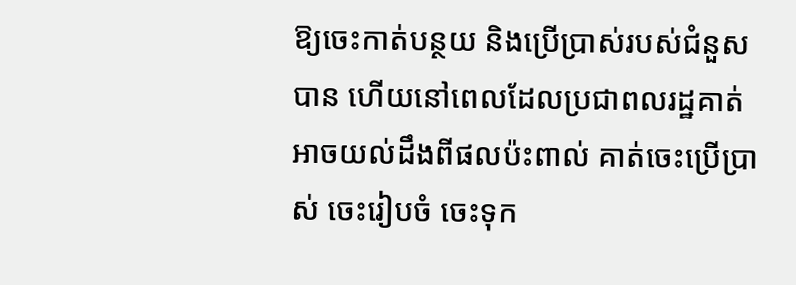ឱ្យចេះកាត់បន្ថយ និងប្រើប្រាស់របស់ជំនួសបាន ហើយនៅពេលដែលប្រជាពលរដ្ឋគាត់អាចយល់ដឹងពីផលប៉ះពាល់ គាត់ចេះប្រើប្រាស់ ចេះរៀបចំ ចេះទុក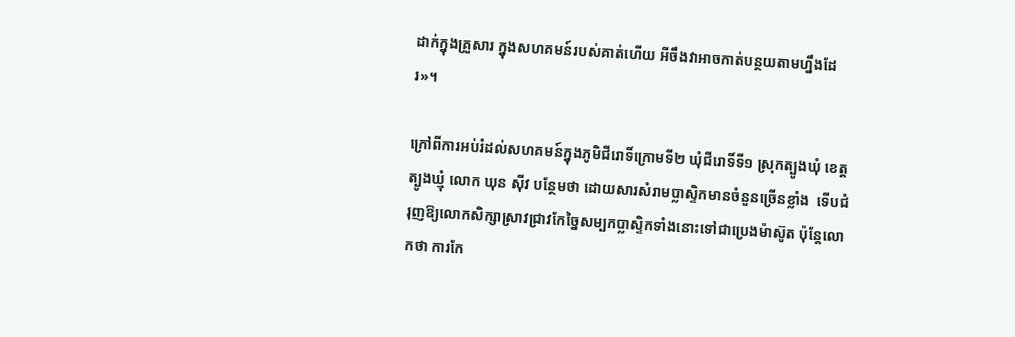ដាក់ក្នុងគ្រួសារ ក្នុងសហគមន៍របស់គាត់ហើយ អីចឹងវាអាចកាត់បន្ថយតាមហ្នឹងដែរ»។

ក្រៅពីការអប់រំដល់សហគមន៍ក្នុងភូមិជីរោទិ៍ក្រោមទី២ ឃុំជីរោទិ៍ទី១ ស្រុកត្បូងឃុំ ខេត្តត្បូងឃ្មុំ លោក ឃុន ស៊ីវ បន្ថែមថា ដោយសារសំរាមប្លាស្ទិកមានចំនួនច្រើនខ្លាំង  ទើបជំរុញឱ្យលោកសិក្សាស្រាវជ្រាវកែច្នៃសម្បកប្លាស្ទិកទាំងនោះទៅជាប្រេងម៉ាស៊ូត ប៉ុន្តែលោកថា ការកែ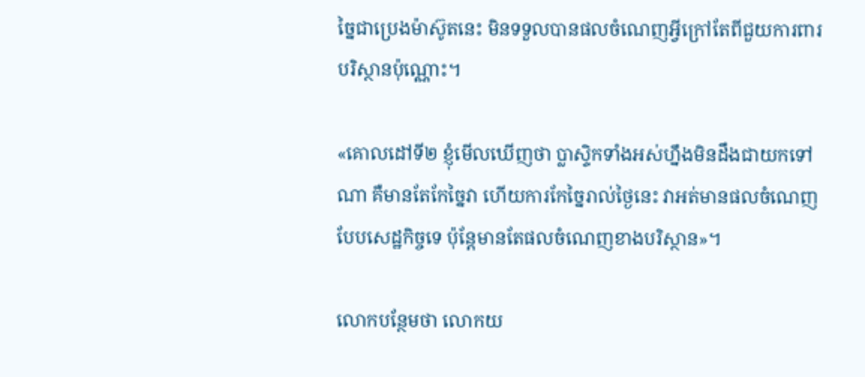ច្នៃជាប្រេងម៉ាស៊ូតនេះ មិនទទួលបានផលចំណេញអ្វីក្រៅតែពីជួយការពារបរិស្ថានប៉ុណ្ណោះ។

«គោលដៅទី២ ខ្ញុំមើលឃើញថា ប្លាស្ទិកទាំងអស់ហ្នឹងមិនដឹងជាយកទៅណា គឺមានតែកែច្នៃវា ហើយការកែច្នៃរាល់ថ្ងៃនេះ វាអត់មានផលចំណេញបែបសេដ្ឋកិច្ចទេ ប៉ុន្តែមានតែផលចំណេញខាងបរិស្ថាន»។

លោកបន្ថែមថា លោកយ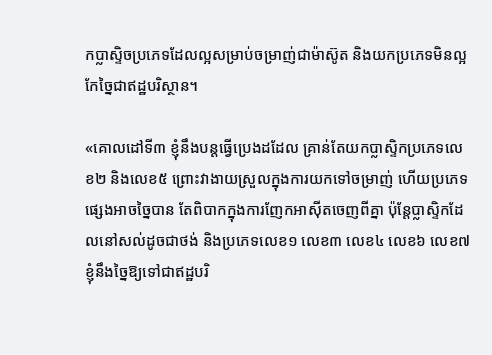កប្លាស្ទិចប្រភេទដែលល្អសម្រាប់ចម្រាញ់ជាម៉ាស៊ូត និងយកប្រភេទមិនល្អកែច្នៃជាឥដ្ឋបរិស្ថាន។

«គោលដៅទី៣ ខ្ញុំនឹងបន្តធ្វើប្រេងដដែល គ្រាន់តែយកប្លាស្ទិកប្រភេទលេខ២ និងលេខ៥ ព្រោះវាងាយស្រួលក្នុងការយកទៅចម្រាញ់ ហើយប្រភេទផ្សេងអាចច្នៃបាន តែពិបាកក្នុងការញែកអាស៊ីតចេញពីគ្នា ប៉ុន្តែប្លាស្ទិកដែលនៅសល់ដូចជាថង់ និងប្រភេទលេខ១ លេខ៣ លេខ៤ លេខ៦ លេខ៧ ខ្ញុំនឹងច្នៃឱ្យទៅជាឥដ្ឋបរិ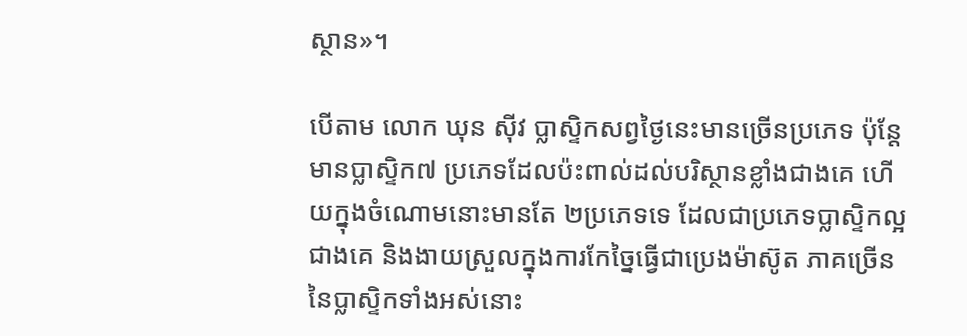ស្ថាន»។

បើតាម លោក ឃុន ស៊ីវ ប្លាស្ទិកសព្វថ្ងៃនេះមានច្រើនប្រភេទ ប៉ុន្តែមានប្លាស្ទិក៧ ប្រភេទដែលប៉ះពាល់ដល់បរិស្ថានខ្លាំងជាងគេ ហើយក្នុងចំណោមនោះមានតែ ២ប្រភេទទេ ដែលជាប្រភេទប្លាស្ទិកល្អជាងគេ និងងាយស្រួលក្នុងការកែច្នៃធ្វើជាប្រេងម៉ាស៊ូត ភាគច្រើននៃប្លាស្ទិកទាំងអស់នោះ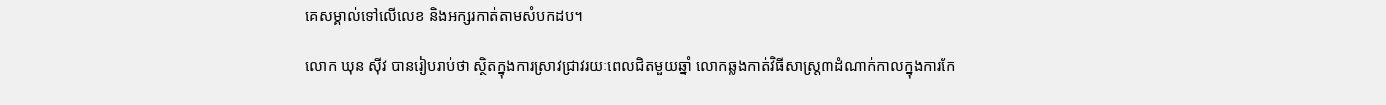គេសម្គាល់ទៅលើលេខ និងអក្សរកាត់តាមសំបកដប។

លោក ឃុន ស៊ីវ បានរៀបរាប់ថា ស្ថិតក្នុងការស្រាវជ្រាវរយៈពេលជិតមួយឆ្នាំ លោកឆ្លងកាត់វិធីសាស្ត្រ៣ដំណាក់កាលក្នុងការកែ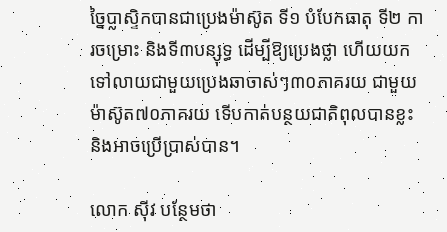ច្នៃប្លាស្ទិកបានជាប្រេងម៉ាស៊ូត ទី១ បំបែកធាតុ ទី២ ការចម្រោះ និងទី៣បន្សុទ្ធ ដើម្បីឱ្យប្រេងថ្លា ហើយយកទៅលាយជាមួយប្រេងឆាចាស់ៗ៣០ភាគរយ ជាមួយម៉ាស៊ូត៧០ភាគរយ ទើបកាត់បន្ថយជាតិពុលបានខ្លះ និងអាចប្រើប្រាស់បាន។

លោក ស៊ីវ បន្ថែមថា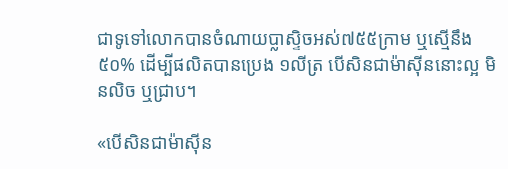ជាទូទៅលោកបានចំណាយប្លាស្ទិចអស់៧៥៥ក្រាម ឬសើ្មនឹង៥០% ដើម្បីផលិតបានប្រេង ១លីត្រ បើសិនជាម៉ាស៊ីននោះល្អ មិនលិច ឬជ្រាប។

«បើសិនជាម៉ាស៊ីន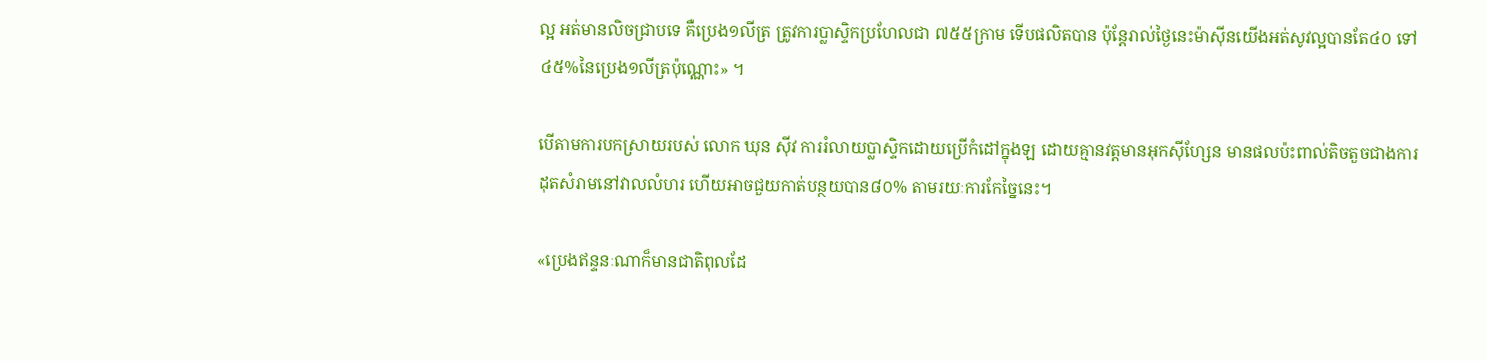ល្អ អត់មានលិចជ្រាបទេ គឺប្រេង១លីត្រ ត្រូវការប្លាស្ទិកប្រហែលជា ៧៥៥ក្រាម ទើបផលិតបាន ប៉ុន្តែរាល់ថ្ងៃនេះម៉ាស៊ីនយើងអត់សូវល្អបានតែ៤០ ទៅ៤៥%នៃប្រេង១លីត្រប៉ុណ្ណោះ» ។

បើតាមការបកស្រាយរបស់ លោក ឃុន ស៊ីវ ការរំលាយប្លាស្ទិកដោយប្រើកំដៅក្នុងឡ ដោយគ្មានវត្តមានអុកស៊ីហ្សែន មានផលប៉ះពាល់តិចតួចជាងការដុតសំរាមនៅវាលលំហរ ហើយអាចជួយកាត់បន្ថយបាន៨០% តាមរយៈការកែច្នៃនេះ។

«ប្រេងឥន្ទនៈណាក៏មានជាតិពុលដែ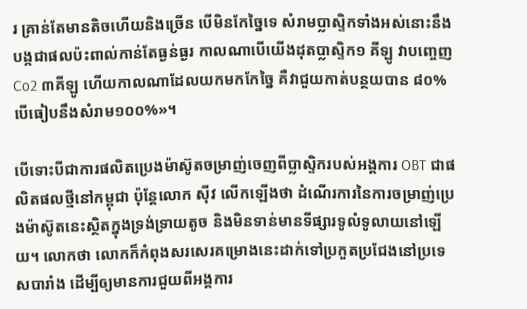រ គ្រាន់តែមានតិចហើយនិងច្រើន បើមិនកែច្នៃទេ សំរាមប្លាស្ទិកទាំងអស់នោះនឹងបង្កជាផលប៉ះពាល់កាន់តែធ្ងន់ធ្ងរ កាលណាបើយើងដុតប្លាស្ទិក១ គីឡូ វាបញ្ចេញ Co2 ៣គីឡូ ហើយកាលណាដែលយកមកកែច្នៃ គឺវាជួយកាត់បន្ថយបាន ៨០% បើធៀបនឹងសំរាម១០០%»។

បើទោះបីជាការផលិតប្រេងម៉ាស៊ូតចម្រាញ់ចេញពីប្លាស្ទិករបស់អង្គការ OBT ជាផលិតផលថ្មីនៅកម្ពុជា ប៉ុន្តែលោក ស៊ីវ លើកឡើងថា ដំណើរការនៃការចម្រាញ់ប្រេងម៉ាស៊ូតនេះស្ថិតក្នុងទ្រង់ទ្រាយតូច និងមិនទាន់មានទីផ្សារទូលំទូលាយនៅឡើយ។ លោកថា លោកក៏កំពុងសរសេរគម្រោងនេះដាក់ទៅប្រកួតប្រជែងនៅប្រទេសបារាំង ដើម្បីឲ្យមានការជួយពីអង្គការ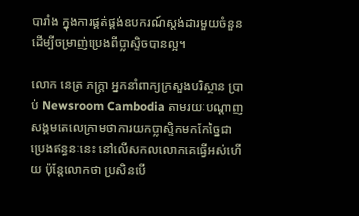បារាំង ក្នុងការផ្គត់ផ្គង់ឧបករណ៍ស្តង់ដារមួយចំនួន ដើម្បីចម្រាញ់ប្រេងពីប្លាស្ទិចបានល្អ។

លោក នេត្រ ភក្រ្តា អ្នកនាំពាក្យក្រសួងបរិស្ថាន ប្រាប់ Newsroom Cambodia តាមរយៈបណ្តាញសង្គមតេលេក្រាមថាការយកប្លាស្ទិកមកកែច្នៃជាប្រេងឥន្ធនៈនេះ នៅលើសកលលោកគេធ្វើអស់ហើយ ប៉ុន្តែលោកថា ប្រសិនបើ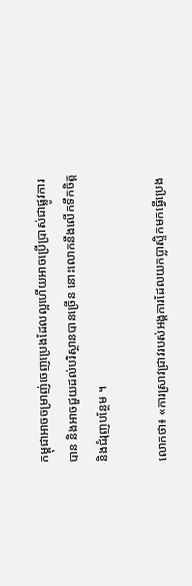កម្ពុជាអាចចម្រាញ់ចេញប្រេងដែលល្អហើយអាចប្រើប្រាស់ជាផ្លូវការបាន និងអាចជួយដល់បរិស្ថានបានច្រើន នោះលោកនឹងលើកទឹកចិត្ត និងជំរុញបន្ថែម ។

លោកថា៖ «ការស្រាវជ្រាវរបស់អង្គការដែលយកប្លាស្ទិកមកធ្វើប្រេង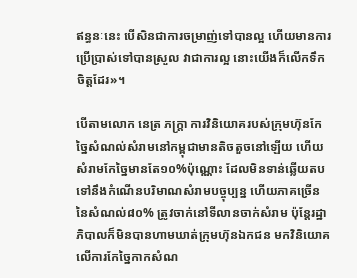ឥន្ធនៈនេះ បើសិនជាការចម្រាញ់ទៅបានល្អ ហើយមានការប្រើប្រាស់ទៅបានស្រួល វាជាការល្អ នោះយើងក៏លើកទឹកចិត្តដែរ»។

បើតាមលោក នេត្រ ភក្រ្តា ការវិនិយោគរបស់ក្រុមហ៊ុនកែច្នៃសំណល់សំរាមនៅកម្ពុជាមានតិចតួចនៅឡើយ ហើយសំរាមកែច្នៃមានតែ១០%ប៉ុណ្ណោះ ដែលមិនទាន់ឆ្លើយតបទៅនឹងកំណើនបរិមាណសំរាមបច្ចុប្បន្ន ហើយភាគច្រើននៃសំណល់៨០% ត្រូវចាក់នៅទីលានចាក់សំរាម ប៉ុន្តែរដ្ឋាភិបាលក៏មិនបានហាមឃាត់ក្រុមហ៊ុនឯកជន មកវិនិយោគលើការកែច្នៃកាកសំណ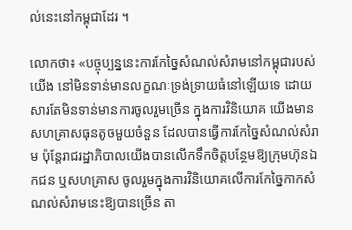ល់នេះនៅកម្ពុជាដែរ ។

លោកថា៖ «បច្ចុប្បន្ននេះការកែច្នៃសំណល់សំរាមនៅកម្ពុជារបស់យើង នៅមិនទាន់មានលក្ខណៈទ្រង់ទ្រាយធំនៅឡើយទេ ដោយសារតែមិនទាន់មានការចូលរួមច្រើន ក្នុងការវិនិយោគ យើងមានសហគ្រាសធុនតូចមួយចំនួន ដែលបានធ្វើការកែច្នៃសំណល់សំរាម ប៉ុន្តែរាជរដ្ឋាភិបាលយើងបានលើកទឹកចិត្តបន្ថែមឱ្យក្រុមហ៊ុនឯកជន ឬសហគ្រាស ចូលរួមក្នុងការវិនិយោគលើការកែច្នៃកាកសំណល់សំរាមនេះឱ្យបានច្រើន តា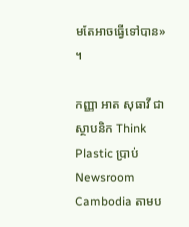មតែអាចធ្វើទៅបាន» ។

កញ្ញា អាត សុធាវី ជាស្ថាបនិក Think Plastic ប្រាប់ Newsroom Cambodia តាមប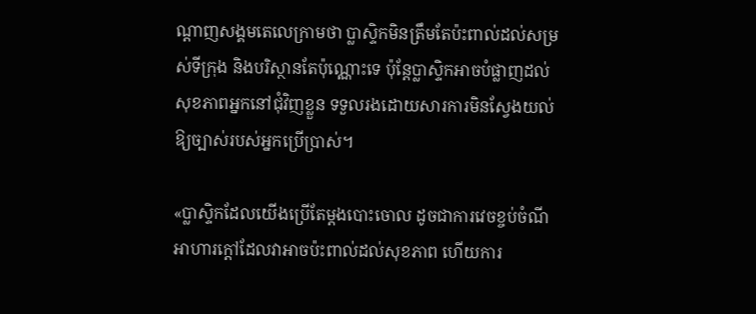ណ្តាញសង្គមតេលេក្រាមថា ប្លាស្ទិកមិនត្រឹមតែប៉ះពាល់ដល់សម្រស់ទីក្រុង និងបរិស្ថានតែប៉ុណ្ណោះទេ ប៉ុន្តែប្លាស្ទិកអាចបំផ្លាញដល់សុខភាពអ្នកនៅជុំវិញខ្លួន ទទួលរងដោយសារការមិនស្វែងយល់ឱ្យច្បាស់របស់អ្នកប្រើប្រាស់។

«ប្លាស្ទិកដែលយើងប្រើតែម្តងបោះចោល ដូចជាការវេចខ្ចប់ចំណីអាហារក្តៅដែលវាអាចប៉ះពាល់ដល់សុខភាព ហើយការ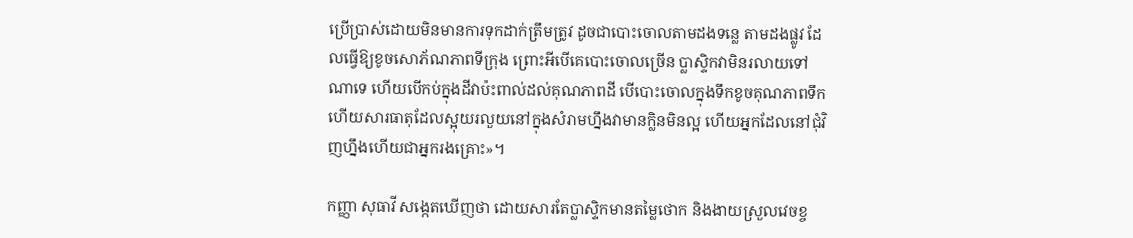ប្រើប្រាស់ដោយមិនមានការទុកដាក់ត្រឹមត្រូវ ដូចជាបោះចោលតាមដងទន្លេ តាមដងផ្លូវ ដែលធ្វើឱ្យខូចសោភ័ណភាពទីក្រុង ព្រោះអីបើគេបោះចោលច្រើន ប្លាស្ទិកវាមិនរលាយទៅណាទេ ហើយបើកប់ក្នុងដីវាប៉ះពាល់ដល់គុណភាពដី បើបោះចោលក្នុងទឹកខូចគុណភាពទឹក ហើយសារធាតុដែលស្អុយរលួយនៅក្នុងសំរាមហ្នឹងវាមានក្លិនមិនល្អ ហើយអ្នកដែលនៅជុំវិញហ្នឹងហើយជាអ្នករងគ្រោះ»។

កញ្ញា សុធាវី សង្កេតឃើញថា ដោយសារតែប្លាស្ទិកមានតម្លៃថោក និងងាយស្រួលវេចខ្ច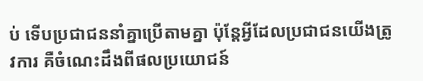ប់ ទើបប្រជាជននាំគ្នាប្រើតាមគ្នា ប៉ុន្តែអ្វីដែលប្រជាជនយើងត្រូវការ គឺចំណេះដឹងពីផលប្រយោជន៍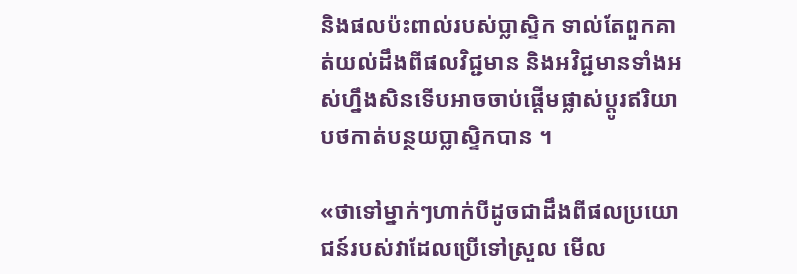និងផលប៉ះពាល់របស់ប្លាស្ទិក ទាល់តែពួកគាត់យល់ដឹងពីផលវិជ្ជមាន និងអវិជ្ជមានទាំងអស់ហ្នឹងសិនទើបអាចចាប់ផ្តើមផ្លាស់ប្តូរឥរិយាបថកាត់បន្ថយប្លាស្ទិកបាន ។

«ថាទៅម្នាក់ៗហាក់បីដូចជាដឹងពីផលប្រយោជន៍របស់វាដែលប្រើទៅស្រួល មើល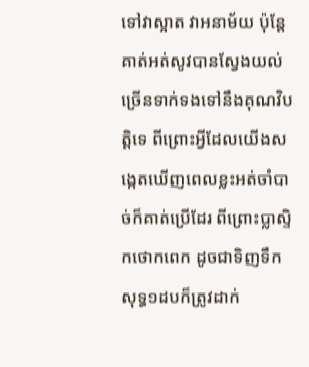ទៅវាស្អាត វាអនាម័យ ប៉ុន្តែគាត់អត់សូវបានស្វែងយល់ច្រើនទាក់ទងទៅនឹងគុណវិបត្តិទេ ពីព្រោះអ្វីដែលយើងសង្កេតឃើញពេលខ្លះអត់ចាំបាច់ក៏គាត់ប្រើដែរ ពីព្រោះប្លាស្ទិកថោកពេក ដូចជាទិញទឹកសុទ្ធ១ដបក៏ត្រូវដាក់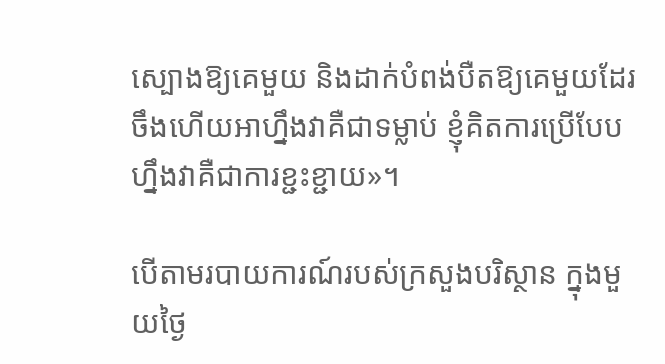ស្បោងឱ្យគេមួយ និងដាក់បំពង់បឺតឱ្យគេមួយដែរ ចឹងហើយអាហ្នឹងវាគឺជាទម្លាប់ ខ្ញុំគិតការប្រើបែបហ្នឹងវាគឺជាការខ្ជះខ្ជាយ»។

បើតាមរបាយការណ៍របស់ក្រសួងបរិស្ថាន ក្នុងមួយថ្ងៃ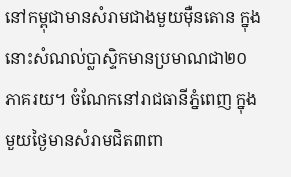នៅកម្ពុជាមានសំរាមជាងមួយម៉ឺនតោន ក្នុងនោះសំណល់ប្លាស្ទិកមានប្រមាណជា២០ភាគរយ។ ចំណែកនៅរាជធានីភ្នំពេញ ក្នុងមួយថ្ងៃមានសំរាមជិត៣ពា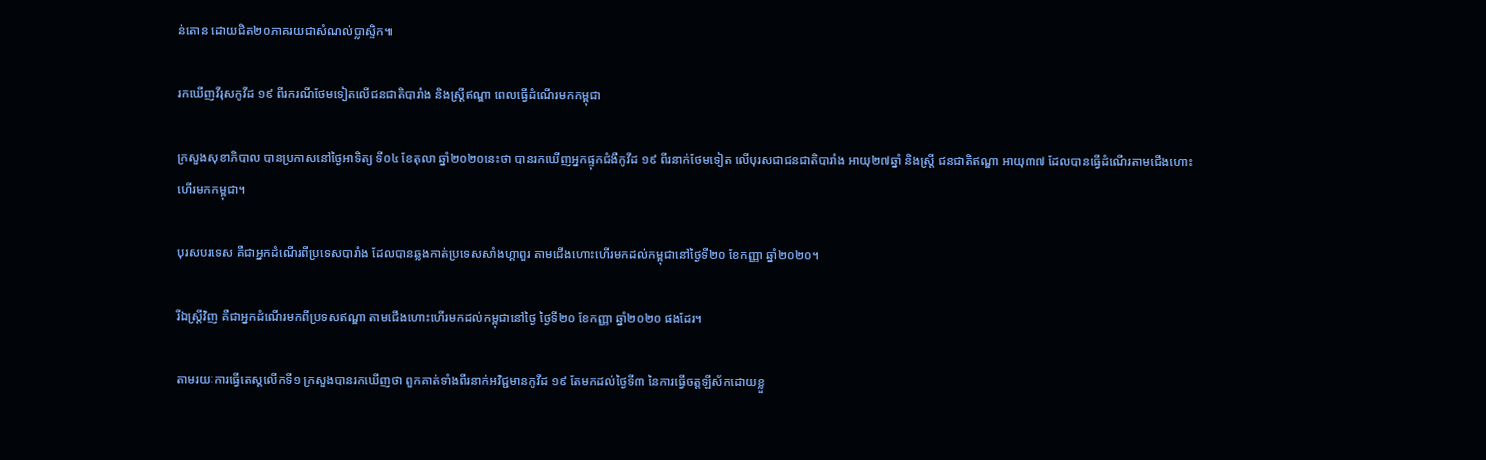ន់តោន ដោយជិត២០ភាគរយជាសំណល់ប្លាស្ទិក៕

រកឃើញវីរុសកូវីដ ១៩ ពីរករណីថែមទៀតលើជនជាតិបារាំង និងស្ត្រីឥណ្ឌា ពេលធ្វើដំណើរមកកម្ពុជា

ក្រសួងសុខាភិបាល បានប្រកាសនៅថ្ងៃអាទិត្យ ទី០៤ ខែតុលា ឆ្នាំ២០២០នេះថា បានរកឃើញអ្នកផ្ទុកជំងឺកូវីដ ១៩ ពីរនាក់ថែមទៀត លើបុរសជាជនជាតិបារាំង អាយុ២៧ឆ្នាំ និងស្ត្រី ជនជាតិឥណ្ឌា អាយុ៣៧ ដែលបានធ្វើដំណើរតាមជើងហោះហើរមកកម្ពុជា។

បុរសបរទេស គឺជាអ្នកដំណើរពីប្រទេសបារាំង ដែលបានឆ្លងកាត់ប្រទេសសាំងហ្គាពួរ តាមជើងហោះហើរមកដល់កម្ពុជានៅថ្ងៃទី២០ ខែកញ្ញា ឆ្នាំ២០២០។

រីឯស្ត្រីវិញ គឺជាអ្នកដំណើរមកពីប្រទសឥណ្ឌា តាមជើងហោះហើរមកដល់កម្ពុជានៅថ្ងៃ ថ្ងៃទី២០ ខែកញ្ញា ឆ្នាំ២០២០ ផងដែរ។

តាមរយៈការធ្វើតេស្តលើកទី១ ក្រសួងបានរកឃើញថា ពួកគាត់ទាំងពីរនាក់អវិជ្ជមានកូវីដ ១៩ តែមកដល់ថ្ងៃទី៣ នៃការធ្វើចត្តឡីស័កដោយខ្លួ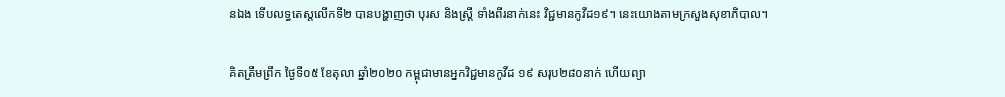នឯង ទើបលទ្ធតេស្តលើកទី២ បានបង្ហាញថា បុរស និងស្ត្រី ទាំងពីរនាក់នេះ វិជ្ជមានកូវីដ១៩។ នេះយោងតាមក្រសួងសុខាភិបាល។

គិតត្រឹមព្រឹក ថ្ងៃទី០៥ ខែតុលា ឆ្នាំ២០២០ កម្ពុជាមានអ្នកវិជ្ជមានកូវីដ ១៩ សរុប២៨០នាក់ ហើយព្យា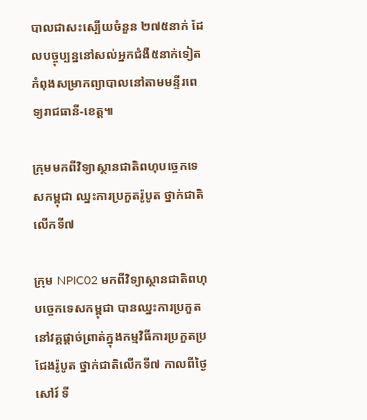បាលជាសះស្បើយចំនួន ២៧៥នាក់ ដែលបច្ចុប្បន្ននៅសល់អ្នកជំងឺ៥នាក់ទៀត កំពុងសម្រាកព្យាបាលនៅតាមមន្ទីរពេទ្យរាជធានី-ខេត្ត៕

ក្រុមមកពីវិទ្យាស្ថានជាតិពហុបច្ចេកទេសកម្ពុជា ឈ្នះការប្រកួតរ៉ូបូត ថ្នាក់ជាតិលើកទី៧

ក្រុម NPIC02 មកពីវិទ្យាស្ថានជាតិពហុបច្ចេកទេសកម្ពុជា បានឈ្នះការប្រកួតនៅវគ្គផ្តាច់ព្រាត់ក្នុងកម្មវិធីការប្រកួតប្រជែងរ៉ូបូត ថ្នាក់ជាតិលើកទី៧ កាលពីថ្ងៃសៅរ៍ ទី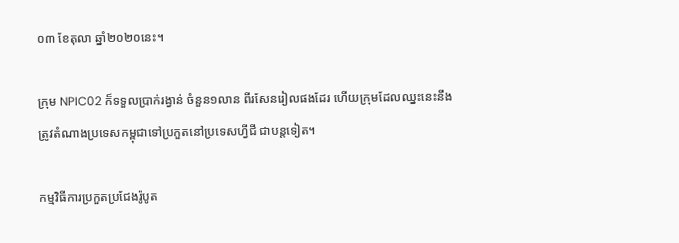០៣ ខែតុលា ឆ្នាំ២០២០នេះ។

ក្រុម NPIC02 ក៏ទទួលប្រាក់រង្វាន់ ចំនួន១លាន ពីរសែនរៀលផងដែរ ហើយក្រុមដែលឈ្នះនេះនឹងត្រូវតំណាងប្រទេសកម្ពុជាទៅប្រកួតនៅប្រទេសហ្វីជី ជាបន្តទៀត។

កម្មវិធីការប្រកួតប្រជែងរ៉ូបូត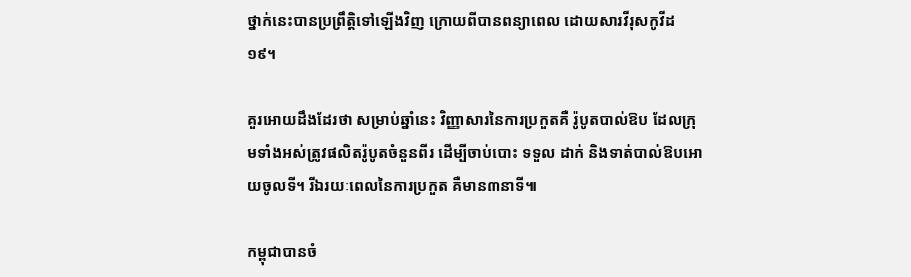ថ្នាក់នេះបានប្រព្រឹត្តិទៅឡើងវិញ ក្រោយពីបានពន្យាពេល ដោយសារវីរុសកូវីដ ១៩។

គួរអោយដឹងដែរថា សម្រាប់ឆ្នាំនេះ វិញ្ញាសារនៃការប្រកួតគឺ រ៉ូបូតបាល់ឱប ដែលក្រុមទាំងអស់ត្រូវផលិតរ៉ូបូតចំនួនពីរ ដើម្បីចាប់បោះ ទទួល ដាក់ និងទាត់បាល់ឱបអោយចូលទី។ រីឯរយៈពេលនៃការប្រកួត គឺមាន៣នាទី៕

កម្ពុជាបានចំ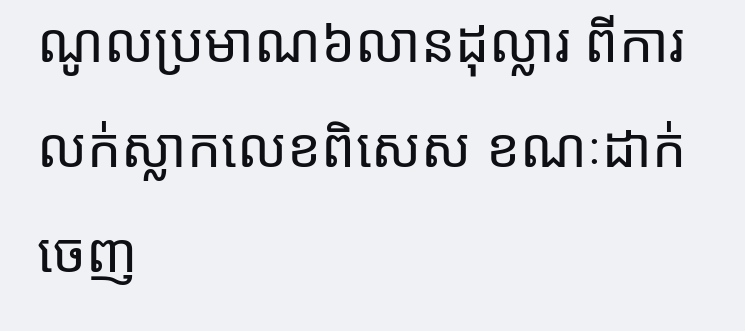ណូលប្រមាណ៦លានដុល្លារ ពីការលក់ស្លាកលេខពិសេស ខណៈដាក់ចេញ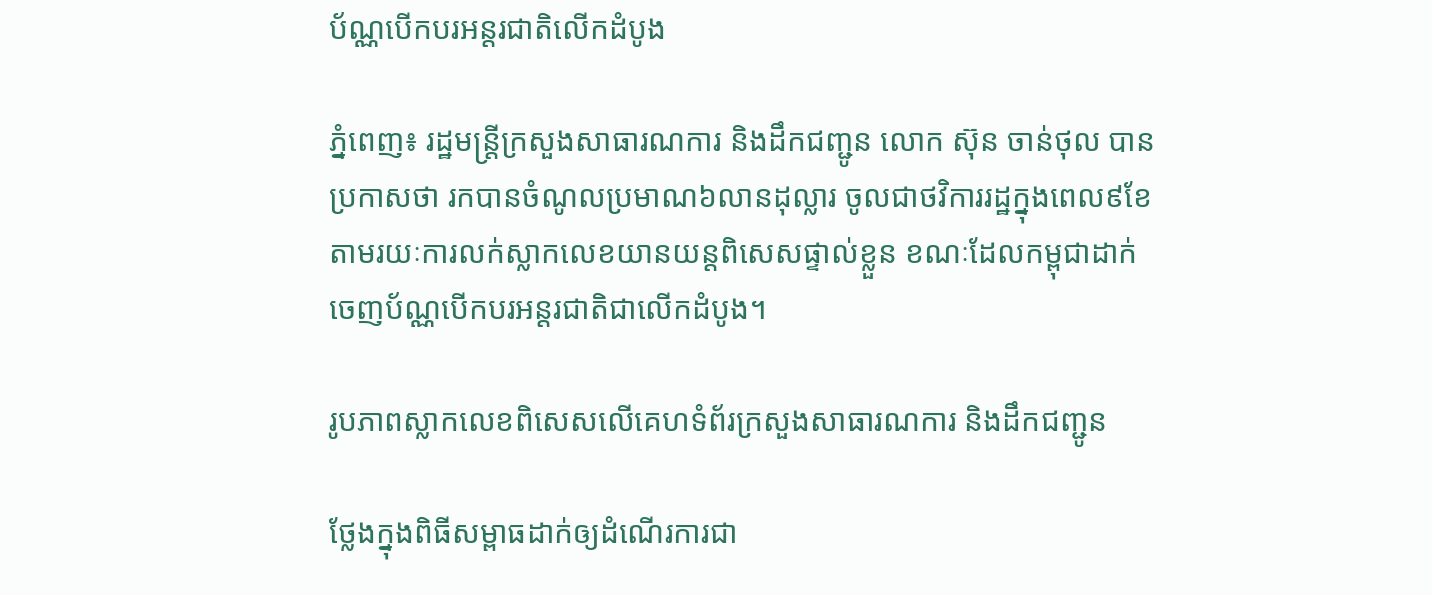ប័ណ្ណបើកបរអន្ដរជាតិលើកដំបូង

ភ្នំពេញ៖ រដ្ឋមន្រ្ដីក្រសួងសាធារណការ និងដឹកជញ្ជូន លោក ស៊ុន ចាន់ថុល បានប្រកាសថា រកបានចំណូលប្រមាណ៦លានដុល្លារ ចូលជាថវិការរដ្ឋក្នុងពេល៩ខែ តាមរយៈការលក់ស្លាកលេខយានយន្ដពិសេសផ្ទាល់ខ្លួន ខណៈដែលកម្ពុជាដាក់ចេញប័ណ្ណបើកបរអន្ដរជាតិជាលើកដំបូង។

រូបភាពស្លាកលេខពិសេសលើគេហទំព័រក្រសួងសាធារណការ និងដឹកជញ្ជូន

ថ្លែងក្នុងពិធីសម្ពាធដាក់ឲ្យដំណើរការជា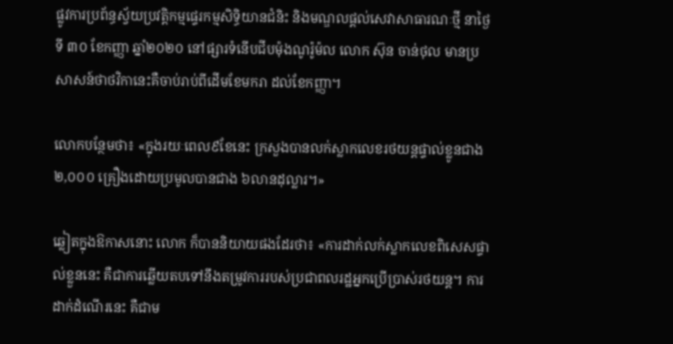ផ្លូវការប្រព័ន្ធស្វ័យប្រវត្តិកម្មផ្ទេរកម្មសិទិ្ធយានជំនិះ និងមណ្ឌលផ្ដល់សេវាសាធារណៈថ្មី នាថ្ងៃទី ៣០ ខែកញ្ញា ឆ្នាំ២០២០ នៅផ្សារទំនើបជីបម៉ុងណូរ៉ូម៉ល លោក ស៊ុន ចាន់ថុល មានប្រសាសន៍ថាថវិកានេះគឺចាប់រាប់ពីដើមខែមករា ដល់ខែកញ្ញា។

លោកបន្ថែមថា៖ «ក្នុងរយៈពេល៩ខែនេះ ក្រសួងបានលក់ស្លាកលេខរថយន្ដផ្ទាល់ខ្លូនជាង ២,០០០ គ្រឿងដោយប្រមូលបានជាង ៦លានដុល្លារ។»

ឆ្លៀតក្នុងឱកាសនោះ លោក ក៏បាននិយាយផងដែរថា៖ «ការដាក់លក់ស្លាកលេខពិសេសផ្ទាល់ខ្លួននេះ គឺជាការឆ្លើយតបទៅនឹងតម្រូវការរបស់ប្រជាពលរដ្ឋអ្នកប្រើប្រាស់រថយន្ដ។ ការដាក់ដំណើរនេះ គឺជាម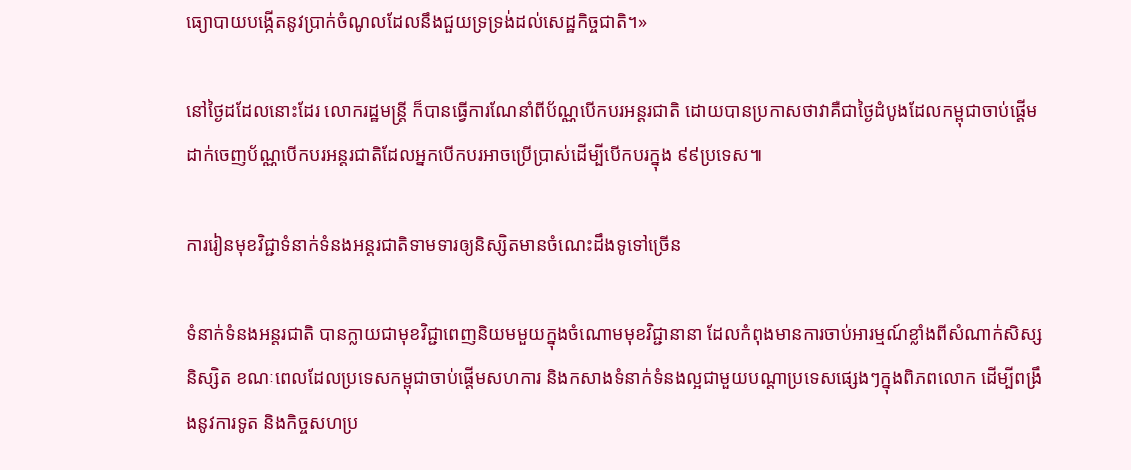ធ្យោបាយបង្កើតនូវប្រាក់ចំណូលដែលនឹងជួយទ្រទ្រង់ដល់សេដ្ឋកិច្ចជាតិ។»

នៅថ្ងៃដដែលនោះដែរ លោករដ្ឋមន្រ្ដី ក៏បានធ្វើការណែនាំពីប័ណ្ណបើកបរអន្ដរជាតិ ដោយបានប្រកាសថាវាគឺជាថ្ងៃដំបូងដែលកម្ពុជាចាប់ផ្ដើមដាក់ចេញប័ណ្ណបើកបរអន្ដរជាតិដែលអ្នកបើកបរអាចប្រើប្រាស់ដើម្បីបើកបរក្នុង ៩៩ប្រទេស៕

ការរៀនមុខវិជ្ជាទំនាក់ទំនងអន្តរជាតិទាមទារឲ្យនិស្សិតមានចំណេះដឹងទូទៅច្រើន

ទំនាក់ទំនងអន្តរជាតិ បានក្លាយជាមុខវិជ្ជាពេញនិយមមួយក្នុងចំណោមមុខវិជ្ជានានា ដែលកំពុងមានការចាប់អារម្មណ៍ខ្លាំងពីសំណាក់សិស្សនិស្សិត ខណៈពេលដែលប្រទេសកម្ពុជាចាប់ផ្តើមសហការ និងកសាងទំនាក់ទំនងល្អជាមួយបណ្តាប្រទេសផ្សេងៗក្នុងពិភពលោក ដើម្បីពង្រឹងនូវការទូត និងកិច្ចសហប្រ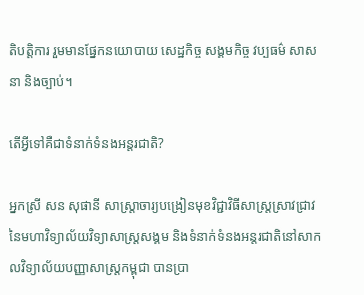តិបត្តិការ រួមមានផ្នែកនយោបាយ សេដ្ឋកិច្ច សង្គមកិច្ច វប្បធម៌ សាសនា និងច្បាប់។

តើអ្វីទៅគឺជាទំនាក់ទំនងអន្តរជាតិ?

អ្នកស្រី សន សុផានី សាស្ត្រាចារ្យបង្រៀនមុខវិជ្ជាវិធីសាស្រ្តស្រាវជ្រាវនៃមហាវិទ្យាល័យវិទ្យាសាស្ត្រសង្គម និងទំនាក់ទំនងអន្តរជាតិនៅសាកលវិទ្យាល័យបញ្ញាសាស្ត្រកម្ពុជា បានប្រា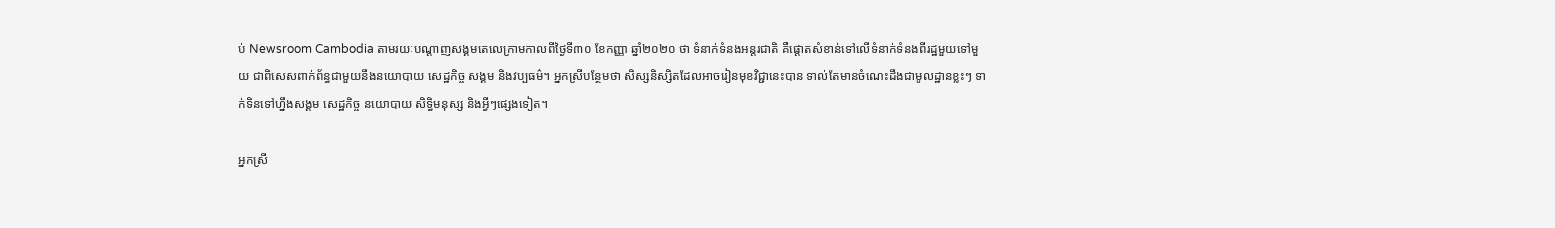ប់ Newsroom Cambodia តាមរយៈបណ្តាញសង្គមតេលេក្រាមកាលពីថ្ងៃទី៣០ ខែកញ្ញា ឆ្នាំ២០២០ ថា ទំនាក់ទំនងអន្តរជាតិ គឺផ្តោតសំខាន់ទៅលើទំនាក់ទំនងពីរដ្ឋមួយទៅមួយ ជាពិសេសពាក់ព័ន្ធជាមួយនឹងនយោបាយ សេដ្ឋកិច្ច សង្គម និងវប្បធម៌។ អ្នកស្រីបន្ថែមថា សិស្សនិស្សិតដែលអាចរៀនមុខវិជ្ជានេះបាន ទាល់តែមានចំណេះដឹងជាមូលដ្ឋានខ្លះៗ ទាក់ទិនទៅហ្នឹងសង្គម សេដ្ឋកិច្ច នយោបាយ សិទ្ធិមនុស្ស និងអ្វីៗផ្សេងទៀត។

អ្នកស្រី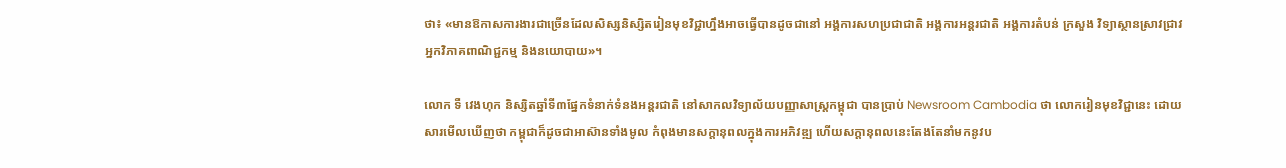ថា៖ «មានឱកាសការងារជាច្រើនដែលសិស្សនិស្សិតរៀនមុខវិជ្ជាហ្នឹងអាចធ្វើបានដូចជានៅ អង្គការសហប្រជាជាតិ អង្គការអន្តរជាតិ អង្គការតំបន់ ក្រសួង វិទ្យាស្ថានស្រាវជ្រាវ អ្នកវិភាគពាណិជ្ជកម្ម និងនយោបាយ»។

លោក ទឺ វេងហុក និស្សិតឆ្នាំទី៣ផ្នែកទំនាក់ទំនងអន្តរជាតិ នៅសាកលវិទ្យាល័យបញ្ញាសាស្ត្រកម្ពុជា បានប្រាប់ Newsroom Cambodia ថា លោករៀនមុខវិជ្ជានេះ ដោយសារមើលឃើញថា កម្ពុជាក៏ដូចជាអាស៊ានទាំងមូល កំពុងមានសក្តានុពលក្នុងការអភិវឌ្ឍ ហើយសក្តានុពលនេះតែងតែនាំមកនូវប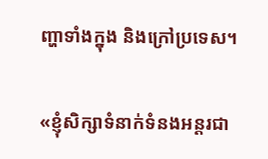ញ្ហាទាំងក្នុង និងក្រៅប្រទេស។

«ខ្ញុំសិក្សាទំនាក់ទំនងអន្តរជា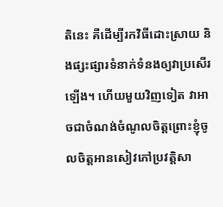តិនេះ គឺដើម្បីរកវិធីដោះស្រាយ និងផ្សះផ្សារទំនាក់ទំនងឲ្យវាប្រសើរឡើង។ ហើយមួយវិញទៀត វាអាចជាចំណង់ចំណូលចិត្តព្រោះខ្ញុំចូលចិត្តអានសៀវភៅប្រវត្តិសា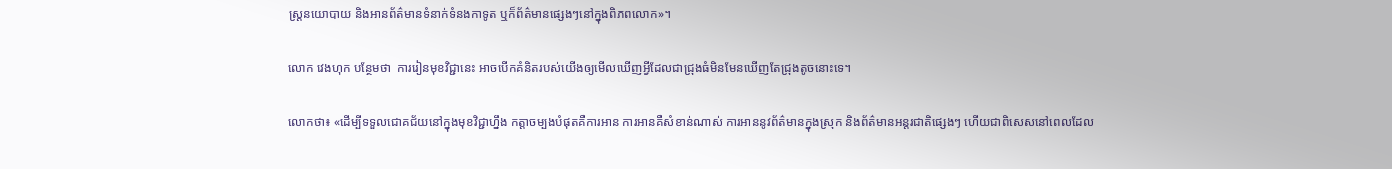ស្ត្រនយោបាយ និងអានព័ត៌មានទំនាក់ទំនងកាទូត ឬក៏ព័ត៌មានផ្សេងៗនៅក្នុងពិភពលោក»។

លោក វេងហុក បន្ថែមថា  ការរៀនមុខវិជ្ជានេះ អាចបើកគំនិតរបស់យើងឲ្យមើលឃើញអ្វីដែលជាជ្រុងធំមិនមែនឃើញតែជ្រុងតូចនោះទេ។

លោកថា៖ «ដើម្បីទទួលជោគជ័យនៅក្នុងមុខវិជ្ជាហ្នឹង កត្តាចម្បងបំផុតគឺការអាន ការអានគឺសំខាន់ណាស់ ការអាននូវព័ត៌មានក្នុងស្រុក និងព័ត៌មានអន្តរជាតិផ្សេងៗ ហើយជាពិសេសនៅពេលដែល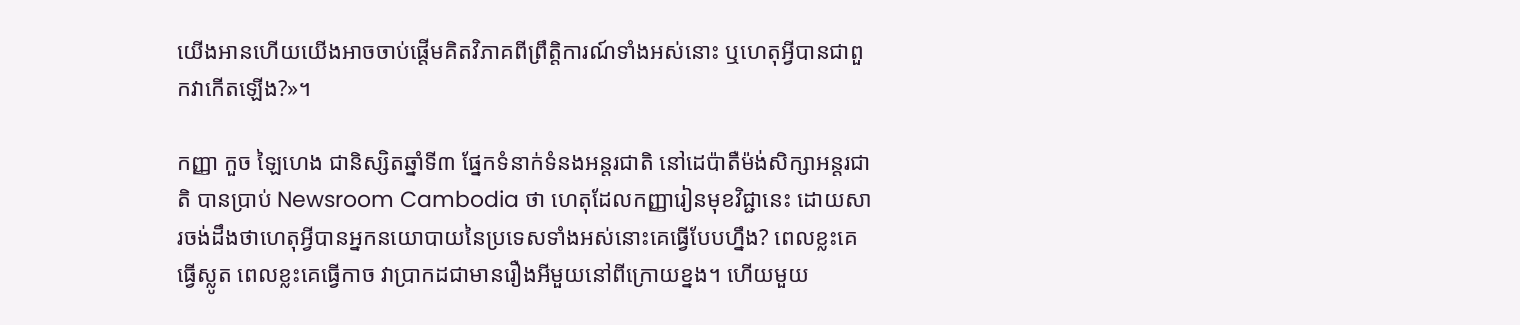យើងអានហើយយើងអាចចាប់ផ្ដើមគិតវិភាគពីព្រឹត្តិការណ៍ទាំងអស់នោះ ឬហេតុអ្វីបានជាពួកវាកើតឡើង?»។

កញ្ញា កួច ឡៃហេង ជានិស្សិតឆ្នាំទី៣ ផ្នែកទំនាក់ទំនងអន្តរជាតិ នៅដេប៉ាតឺម៉ង់សិក្សាអន្តរជាតិ បានប្រាប់ Newsroom Cambodia ថា ហេតុដែលកញ្ញារៀនមុខវិជ្ជានេះ ដោយសារចង់ដឹងថាហេតុអ្វីបានអ្នកនយោបាយនៃប្រទេសទាំងអស់នោះគេធ្វើបែបហ្នឹង? ពេលខ្លះគេធ្វើស្លូត ពេលខ្លះគេធ្វើកាច វាប្រាកដជាមានរឿងអីមួយនៅពីក្រោយខ្នង។ ហើយមួយ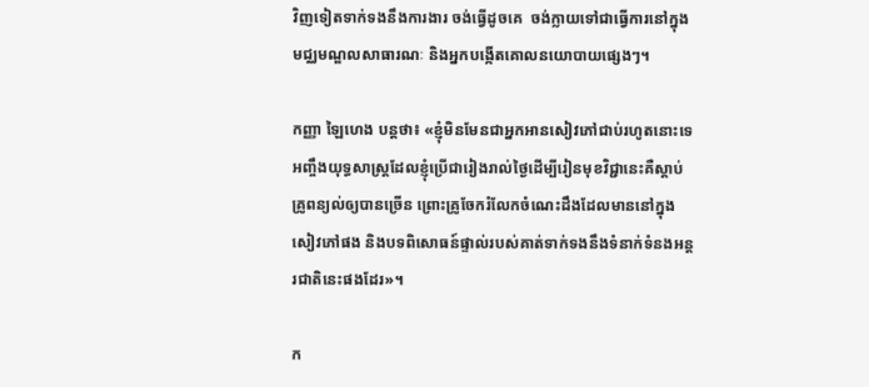វិញទៀតទាក់ទងនឹងការងារ ចង់ធ្វើដូចគេ  ចង់ក្លាយទៅជាធ្វើការនៅក្នុងមជ្ឈមណ្ឌលសាធារណៈ និងអ្នកបង្កើតគោលនយោបាយផ្សេងៗ។

កញ្ញា ឡៃហេង បន្តថា៖ «ខ្ញុំមិនមែនជាអ្នកអានសៀវភៅជាប់រហូតនោះទេ អញ្ចឹងយុទ្ធសាស្ត្រដែលខ្ញុំប្រើជារៀងរាល់ថ្ងៃដើម្បីរៀនមុខវិជ្ជានេះគឺស្តាប់គ្រូពន្យល់ឲ្យបានច្រើន ព្រោះគ្រូចែករំលែកចំណេះដឹងដែលមាននៅក្នុងសៀវភៅផង និងបទពិសោធន៍ផ្ទាល់របស់គាត់ទាក់ទងនឹងទំនាក់ទំនងអន្តរជាតិនេះផងដែរ»។

ក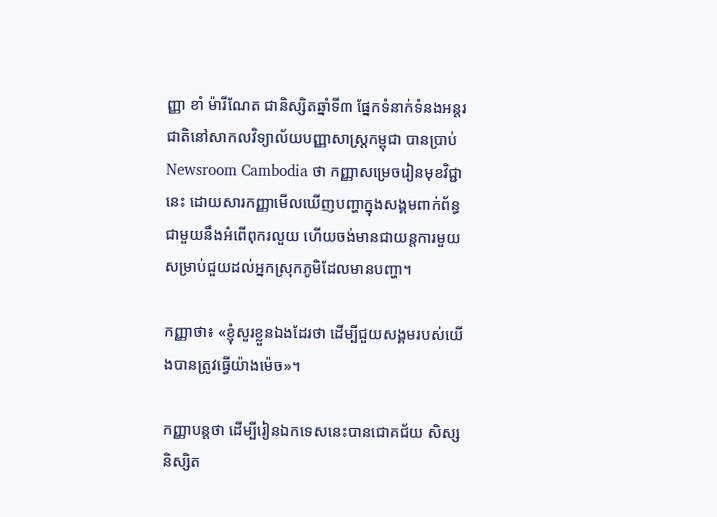ញ្ញា ខាំ ម៉ារីណែត ជានិស្សិតឆ្នាំទី៣ ផ្នែកទំនាក់ទំនងអន្តរជាតិនៅសាកលវិទ្យាល័យបញ្ញាសាស្ត្រកម្ពុជា បានប្រាប់ Newsroom Cambodia ថា កញ្ញាសម្រេចរៀនមុខវិជ្ជានេះ ដោយសារកញ្ញាមើលឃើញបញ្ហាក្នុងសង្គមពាក់ព័ន្ធជាមួយនឹងអំពើពុករលួយ ហើយចង់មានជាយន្តការមួយសម្រាប់ជួយដល់អ្នកស្រុកភូមិដែលមានបញ្ហា។

កញ្ញាថា៖ «ខ្ញុំសួរខ្លួនឯងដែរថា ដើម្បីជួយសង្គមរបស់យើងបានត្រូវធ្វើយ៉ាងម៉េច»។

កញ្ញាបន្តថា ដើម្បីរៀនឯកទេសនេះបានជោគជ័យ សិស្សនិស្សិត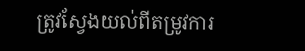ត្រូវស្វែងយល់ពីតម្រូវការ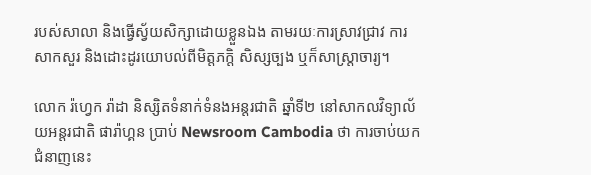របស់សាលា និងធ្វើស្វ័យសិក្សាដោយខ្លួនឯង តាមរយៈការស្រាវជ្រាវ ការសាកសួរ និងដោះដូរយោបល់ពីមិត្តភក្តិ សិស្សច្បង ឬក៏សាស្ត្រាចារ្យ។

លោក រ៉ហ្វេក រ៉ាដា និស្សិតទំនាក់ទំនងអន្តរជាតិ ឆ្នាំទី២ នៅសាកលវិទ្យាល័យអន្តរជាតិ ផារ៉ាហ្គន ប្រាប់ Newsroom Cambodia ថា ការចាប់យកជំនាញនេះ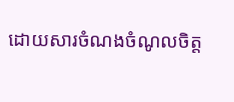ដោយសារចំណងចំណូលចិត្ត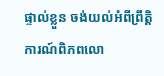ផ្ទាល់ខ្លួន ចង់យល់អំពីព្រឹត្តិការណ៍ពិភពលោ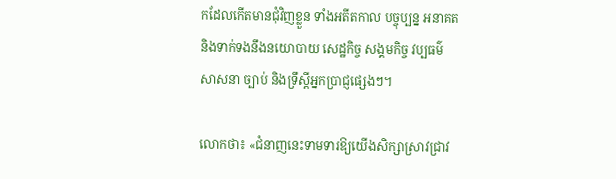កដែលកើតមានជុំវិញខ្លួន ទាំងអតីតកាល បច្ចុប្បន្ន អនាគត និងទាក់ទងនឹងនយោបាយ សេដ្ឋកិច្ច សង្គមកិច្ច វប្បធម៌ សាសនា ច្បាប់ និងទ្រឹស្ដីអ្នកប្រាជ្ញផ្សេងៗ។

លោកថា៖ «ជំនាញនេះទាមទារឱ្យយើងសិក្សាស្រាវជ្រាវ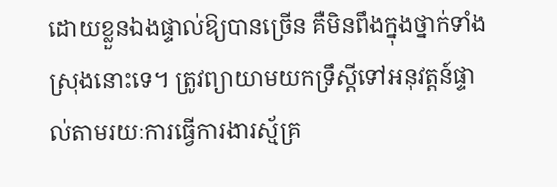ដោយខ្លួនឯងផ្ទាល់ឱ្យបានច្រើន គឺមិនពឹងក្នុងថ្នាក់ទាំងស្រុងនោះទេ។ ត្រូវព្យាយាមយកទ្រឹស្ដីទៅអនុវត្តន៍ផ្ទាល់តាមរយៈការធ្វើការងារស្ម័គ្រ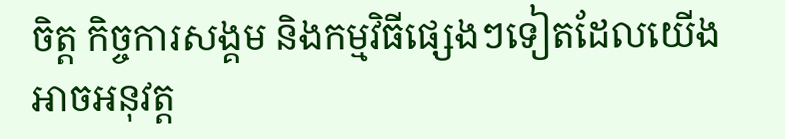ចិត្ត កិច្ចការសង្គម និងកម្មវិធីផ្សេងៗទៀតដែលយើងអាចអនុវត្ត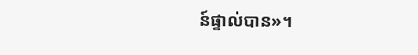ន៍ផ្ទាល់បាន»។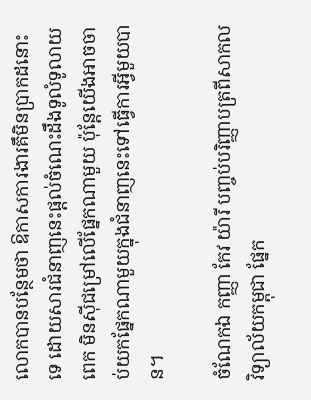លោកបានបន្ថែមថា ឱកាសការងារគឹមិនប្រាកដនោះទេ ដោយសារជំនាញនេះផ្ដល់ចំណេះដឹងទូលំទូលាយពេក មិនស៊ីជម្រៅលើផ្នែកណាមួយ ប៉ុន្ដែយើងអាចចាប់យកផ្នែកណាមួយក្នុងជំនាញនេះទៅធ្វើការអ្វីមួយបាន។

ចំណែកឯ កញ្ញា កែវ យ៉ារី បញ្ចប់បរិញ្ញាបត្រពីសាកលវិទ្យាល័យកម្ពុជា ផ្នែក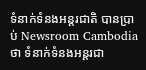ទំនាក់ទំនងអន្ដរជាតិ បានប្រាប់ Newsroom Cambodia ថា ទំនាក់ទំនងអន្តរជា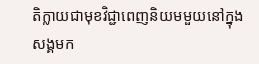តិក្លាយជាមុខវិជ្ជាពេញនិយមមួយនៅក្នុងសង្គមក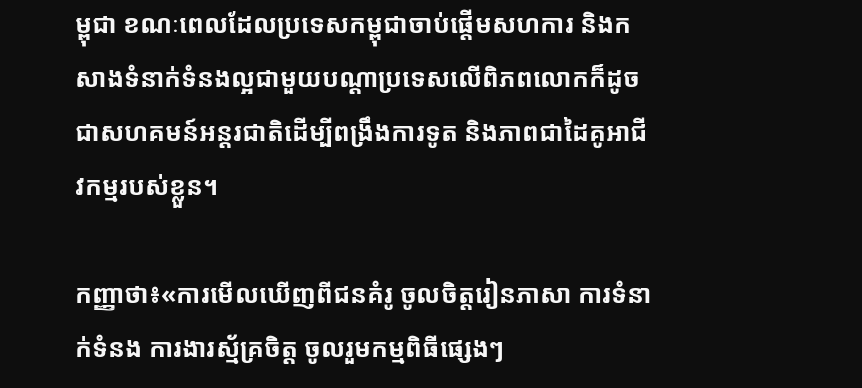ម្ពុជា ខណៈពេលដែលប្រទេសកម្ពុជាចាប់ផ្តើមសហការ និងកសាងទំនាក់ទំនងល្អជាមួយបណ្តាប្រទេសលើពិភពលោកក៏ដូចជាសហគមន៍អន្តរជាតិដើម្បីពង្រឹងការទូត និងភាពជាដៃគូអាជីវកម្មរបស់ខ្លួន។

កញ្ញាថា៖«ការមើលឃើញពីជនគំរូ ចូលចិត្តរៀនភាសា ការទំនាក់ទំនង ការងារស្ម័គ្រចិត្ត ចូលរួមកម្មពិធីផ្សេងៗ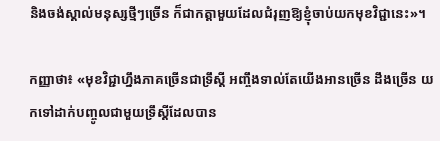និងចង់ស្គាល់មនុស្សថ្មីៗច្រើន ក៏ជាកត្ដាមួយដែលជំរុញឱ្យខ្ញុំចាប់យកមុខវិជ្ជានេះ»។

កញ្ញាថា៖ «មុខវិជ្ជាហ្នឹងភាគច្រើនជាទ្រឹស្ដី អញ្ចឹងទាល់តែយើងអានច្រើន ដឹងច្រើន យកទៅដាក់បញ្ចូលជាមួយទ្រឹស្ដីដែលបាន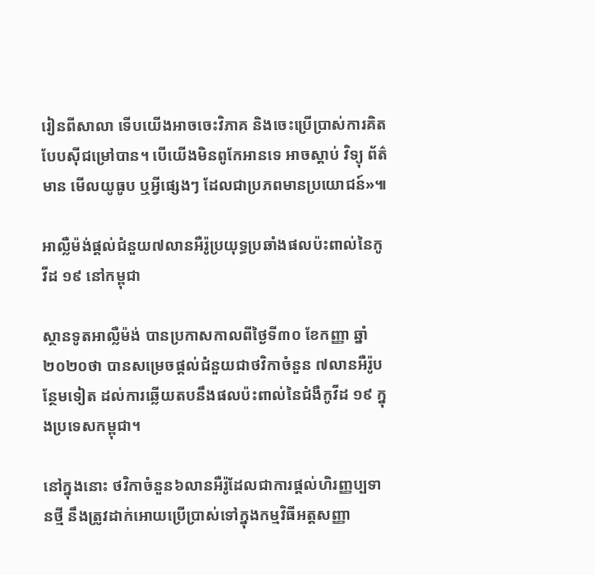រៀនពីសាលា ទើបយើងអាចចេះវិភាគ និងចេះប្រើប្រាស់ការគិតបែបស៊ីជម្រៅបាន។ បើយើងមិនពូកែអានទេ អាចស្ដាប់ វិទ្យុ ព័ត៌មាន មើលយូធូប ឬអ្វីផ្សេងៗ ដែលជាប្រភពមានប្រយោជន៍»៕

អាល្លឺម៉ង់ផ្តល់ជំនួយ៧លានអឺរ៉ូប្រយុទ្ធប្រឆាំងផលប៉ះពាល់នៃកូវីដ ១៩ នៅកម្ពុជា

ស្ថានទូតអាល្លឺម៉ង់ បានប្រកាសកាលពីថ្ងៃទី៣០ ខែកញ្ញា ឆ្នាំ២០២០ថា បានសម្រេចផ្តល់ជំនួយជាថវិកាចំនួន ៧លានអឺរ៉ូបន្ថែមទៀត ដល់ការឆ្លើយតបនឹងផលប៉ះពាល់នៃជំងឺកូវីដ ១៩ ក្នុងប្រទេសកម្ពុជា។

នៅក្នុងនោះ ថវិកាចំនួន៦លានអឺរ៉ូដែលជាការផ្តល់ហិរញ្ញប្បទានថ្មី នឹងត្រូវដាក់អោយប្រើប្រាស់ទៅក្នុងកម្មវិធីអត្តសញ្ញា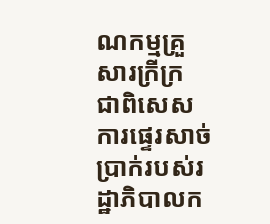ណកម្មគ្រួសារក្រីក្រ ជាពិសេសការផ្ទេរសាច់ប្រាក់របស់រដ្ឋាភិបាលក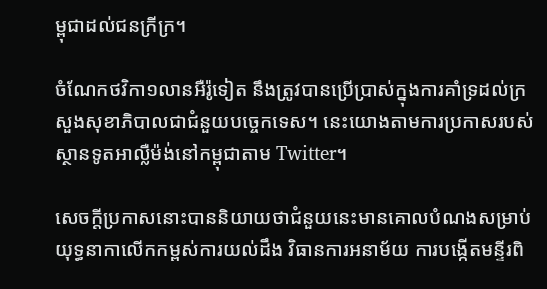ម្ពុជាដល់ជនក្រីក្រ។

ចំណែកថវិកា១លានអឺរ៉ូទៀត នឹងត្រូវបានប្រើប្រាស់ក្នុងការគាំទ្រដល់ក្រសួងសុខាភិបាលជាជំនួយបច្ចេកទេស។ នេះយោងតាមការប្រកាសរបស់ស្ថានទូតអាល្លឺម៉ង់នៅកម្ពុជាតាម Twitter។

សេចក្តីប្រកាសនោះបាននិយាយថាជំនួយនេះមានគោលបំណងសម្រាប់យុទ្ធនាកាលើកកម្ពស់ការយល់ដឹង វិធានការអនាម័យ ការបង្កើតមន្ទីរពិ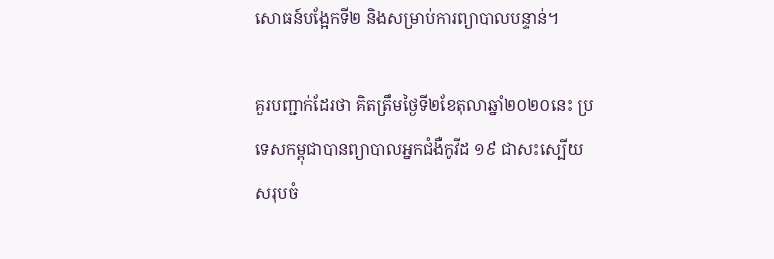សោធន៍បង្អែកទី២ និងសម្រាប់ការព្យាបាលបន្ទាន់។

គួរបញ្ជាក់ដែរថា គិតត្រឹមថ្ងៃទី២ខែតុលាឆ្នាំ២០២០នេះ ប្រទេសកម្ពុជាបានព្យាបាលអ្នកជំងឺកូវីដ ១៩ ជាសះស្បើយសរុបចំ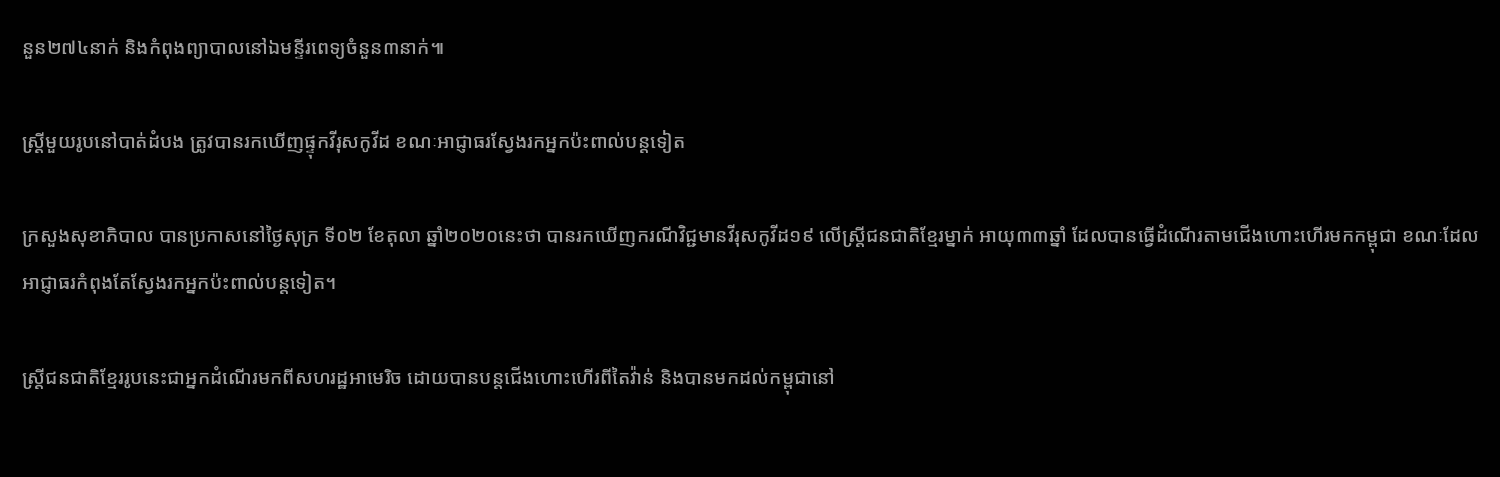នួន២៧៤នាក់ និងកំពុងព្យាបាលនៅឯមន្ទីរពេទ្យចំនួន៣នាក់៕

ស្ត្រីមួយរូបនៅបាត់ដំបង ត្រូវបានរកឃើញផ្ទុកវីរុសកូវីដ ខណៈអាជ្ញាធរស្វែងរកអ្នកប៉ះពាល់បន្តទៀត

ក្រសួងសុខាភិបាល បានប្រកាសនៅថ្ងៃសុក្រ ទី០២ ខែតុលា ឆ្នាំ២០២០នេះថា បានរកឃើញករណីវិជ្ជមានវីរុសកូវីដ១៩ លើស្ត្រីជនជាតិខ្មែរម្នាក់ អាយុ៣៣ឆ្នាំ ដែលបានធ្វើដំណើរតាមជើងហោះហើរមកកម្ពុជា ខណៈដែលអាជ្ញាធរកំពុងតែស្វែងរកអ្នកប៉ះពាល់បន្តទៀត។

ស្ត្រីជនជាតិខ្មែររូបនេះជាអ្នកដំណើរមកពីសហរដ្ឋអាមេរិច ដោយបានបន្តជើងហោះហើរពីតៃវ៉ាន់ និងបានមកដល់កម្ពុជានៅ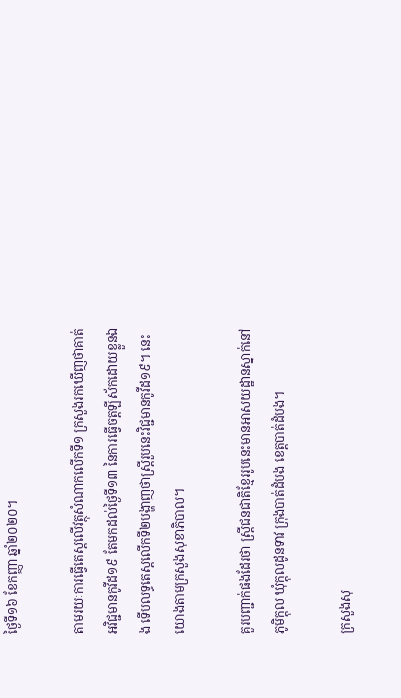ថ្ងៃទី១៦ ខែកញ្ញា ឆ្នាំ២០២០។

តាមរយៈការធ្វើតេស្តលើវត្ថុសំណាកលើកទី១ ក្រសួងរកឃើញថាគាត់អវិជ្ជមានកូវីដ១៩ តែមកដល់ថ្ងៃទី១៣ នៃការធ្វើចត្តឡីស័កដោយខ្លួនឯង ទើបលទ្ធតេស្តលើកទី២បង្ហាញថាស្ត្រីរួបនេះវិជ្ជមានកូវីដ១៩។ នេះយោងតាមក្រសួងសុខាភិបាល។

គួរបញ្ជាក់ផងដែរថា ស្រ្តីជនជាតិខ្មែររូបនេះមានអាសយដ្ឋានស្នាក់នៅភូមិក្តុល ឃុំក្តុលដូនទាវ ក្រុងបាត់ដំបង ខេត្តបាត់ដំបង។

ក្រសួងសុ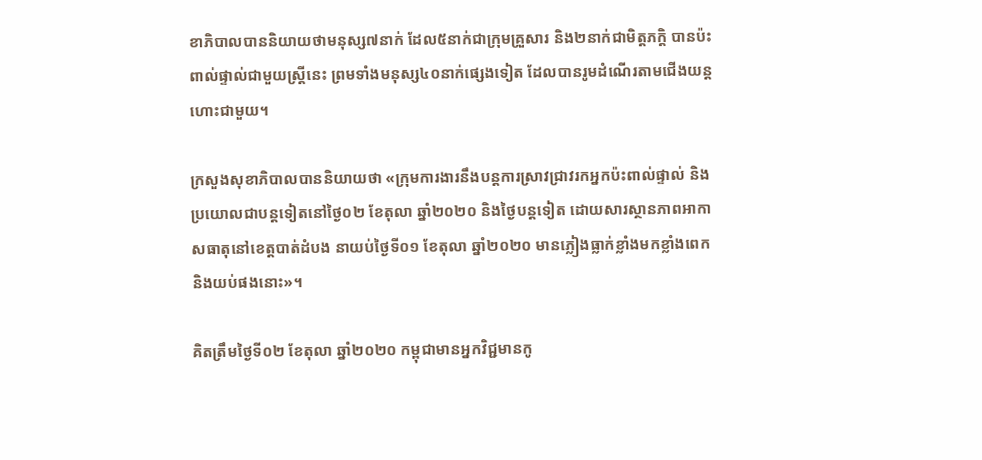ខាភិបាលបាននិយាយថាមនុស្ស៧នាក់ ដែល៥នាក់ជាក្រុមគ្រួសារ និង២នាក់ជាមិត្តភក្តិ បានប៉ះពាល់ផ្ទាល់ជាមួយស្រ្តីនេះ ព្រមទាំងមនុស្ស៤០នាក់ផ្សេងទៀត ដែលបានរូមដំណើរតាមជើងយន្តហោះជាមួយ។

ក្រសួងសុខាភិបាលបាននិយាយថា «ក្រុមការងារនឹងបន្តការស្រាវជ្រាវរកអ្នកប៉ះពាល់ផ្ទាល់ និងប្រយោលជាបន្តទៀតនៅថ្ងៃ០២ ខែតុលា ឆ្នាំ២០២០ និងថ្ងៃបន្តទៀត ដោយសារស្ថានភាពអាកាសធាតុនៅខេត្តបាត់ដំបង នាយប់ថ្ងៃទី០១ ខែតុលា ឆ្នាំ២០២០ មានភ្លៀងធ្លាក់ខ្លាំងមកខ្លាំងពេក និងយប់ផងនោះ»។

គិតត្រឹមថ្ងៃទី០២ ខែតុលា ឆ្នាំ២០២០ កម្ពុជាមានអ្នកវិជ្ជមានកូ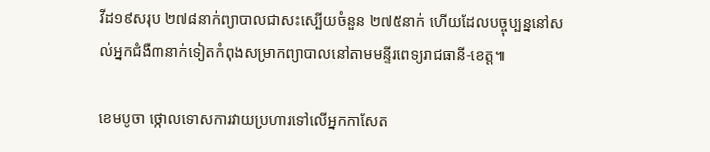វីដ១៩សរុប ២៧៨នាក់ព្យាបាលជាសះស្បើយចំនួន ២៧៥នាក់ ហើយដែលបច្ចុប្បន្ននៅសល់អ្នកជំងឺ៣នាក់ទៀតកំពុងសម្រាកព្យាបាលនៅតាមមន្ទីរពេទ្យរាជធានី-ខេត្ត៕

ខេមបូចា ថ្កោលទោសការវាយប្រហារទៅលើអ្នកកាសែត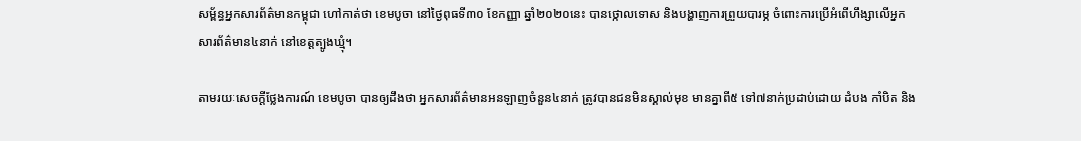សម្ព័ន្ធអ្នកសារព័ត៌មានកម្ពុជា ហៅកាត់ថា ខេមបូចា នៅថ្ងៃពុធទី៣០ ខែកញ្ញា ឆ្នាំ២០២០នេះ បានថ្កោលទោស និងបង្ហាញការព្រួយបារម្ភ ចំពោះការប្រើអំពើហឹង្សាលើអ្នកសារព័ត៌មាន៤នាក់ នៅខេត្តត្បូងឃ្មុំ។

តាមរយៈសេចក្តីថ្លែងការណ៍ ខេមបូចា បានឲ្យដឹងថា អ្នកសារព័ត៌មានអនឡាញចំនួន៤នាក់ ត្រូវបានជនមិនស្គាល់មុខ មានគ្នាពី៥ ទៅ៧នាក់ប្រដាប់ដោយ ដំបង កាំបិត និង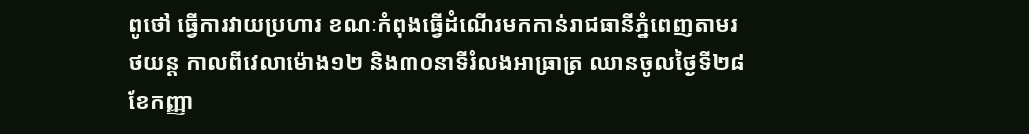ពូថៅ ធ្វើការវាយប្រហារ ខណៈកំពុងធ្វើដំណើរមកកាន់រាជធានីភ្នំពេញតាមរថយន្ត កាលពីវេលាម៉ោង១២ និង៣០នាទីរំលងអាធ្រាត្រ ឈានចូលថ្ងៃទី២៨ ខែកញ្ញា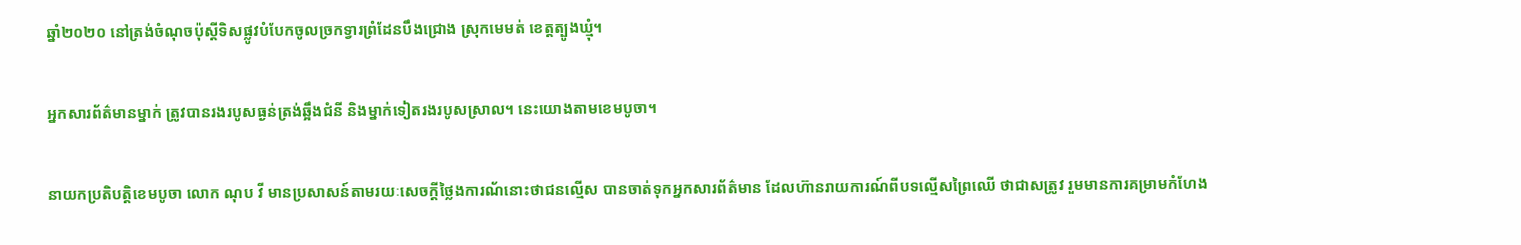ឆ្នាំ២០២០ នៅត្រង់ចំណុចប៉ុស្តីទិសផ្លូវបំបែកចូលច្រកទ្វារព្រំដែនបឹងជ្រោង ស្រុកមេមត់ ខេត្តត្បូងឃ្មុំ។

អ្នកសារព័ត៌មានម្នាក់ ត្រូវបានរងរបូសធ្ងន់ត្រង់ឆ្អឹងជំនី និងម្នាក់ទៀតរងរបូសស្រាល។ នេះយោងតាមខេមបូចា។

នាយកប្រតិបត្តិខេមបូចា លោក ណុប វី មានប្រសាសន៍តាមរយៈសេចក្តីថ្លៃងការណ័នោះថាជនល្មើស បានចាត់ទុកអ្នកសារព័ត៌មាន ដែលហ៊ានរាយការណ៍ពីបទល្មើសព្រៃឈើ ថាជាសត្រូវ រួមមានការគម្រាមកំហែង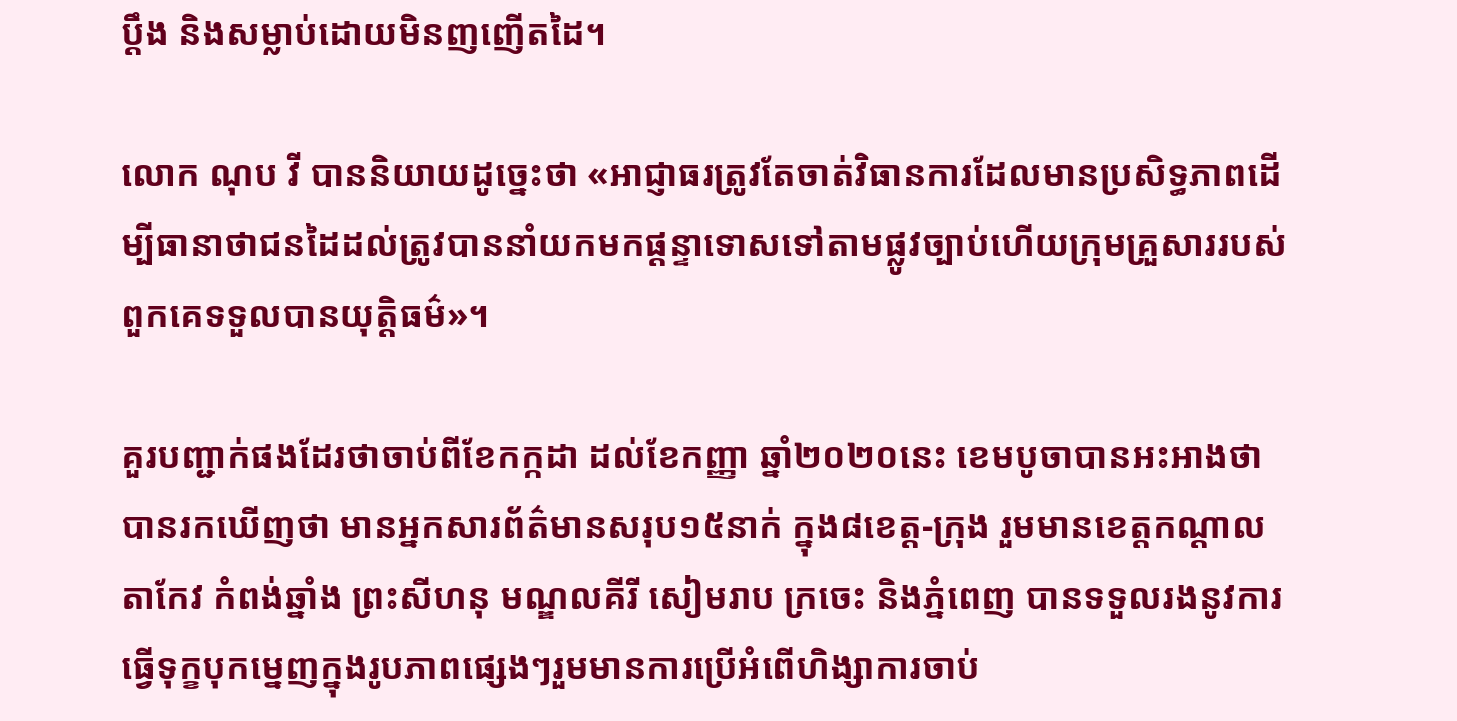ប្តឹង និងសម្លាប់ដោយមិនញញើតដៃ។

លោក ណុប វី បាននិយាយដូច្នេះថា «អាជ្ញាធរត្រូវតែចាត់វិធានការដែលមានប្រសិទ្ធភាពដើម្បីធានាថាជនដៃដល់ត្រូវបាននាំយកមកផ្តន្ទាទោសទៅតាមផ្លូវច្បាប់ហើយក្រុមគ្រួសាររបស់ពួកគេទទួលបានយុត្តិធម៌»។

គួរបញ្ជាក់ផងដែរថាចាប់ពីខែកក្កដា ដល់ខែកញ្ញា ឆ្នាំ២០២០នេះ ខេមបូចាបានអះអាងថា បានរកឃើញថា មានអ្នកសារព័ត៌មានសរុប១៥នាក់ ក្នុង៨ខេត្ត-ក្រុង រួមមានខេត្តកណ្តាល តាកែវ កំពង់ឆ្នាំង ព្រះសីហនុ មណ្ឌលគីរី សៀមរាប ក្រចេះ និងភ្នំពេញ បានទទួលរងនូវការធ្វើទុក្ខបុកម្នេញក្នុងរូបភាពផ្សេងៗរួមមានការប្រើអំពើហិង្សាការចាប់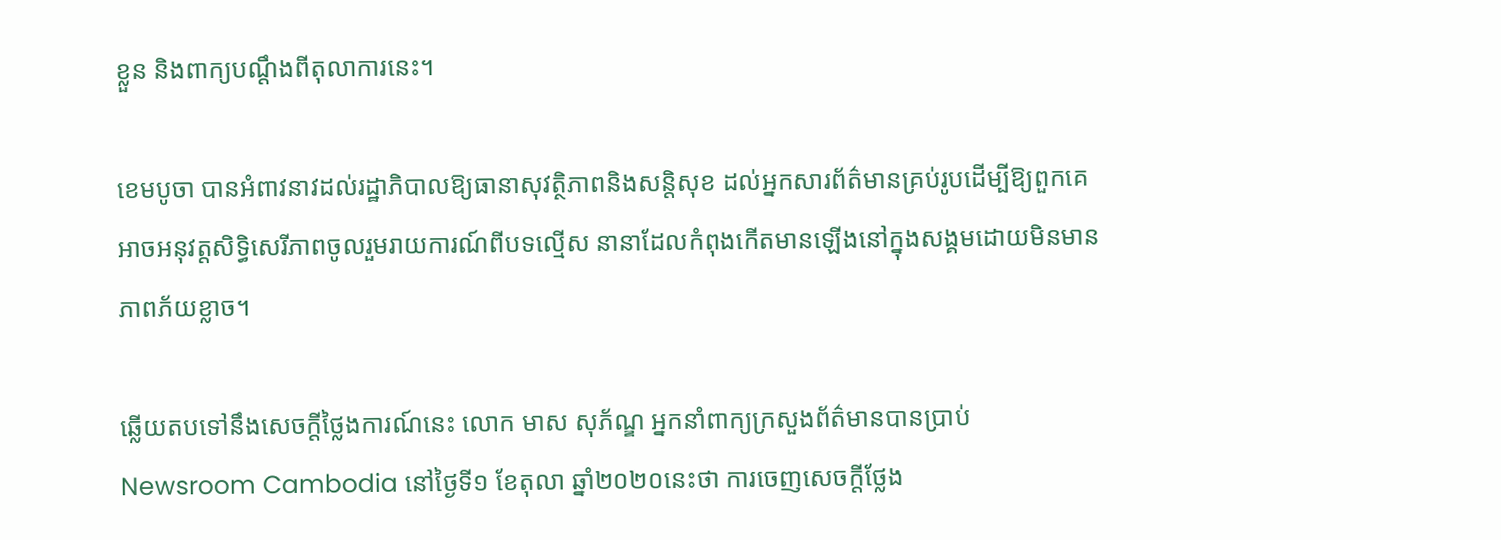ខ្លួន និងពាក្យបណ្តឹងពីតុលាការនេះ។

ខេមបូចា បានអំពាវនាវដល់រដ្ឋាភិបាលឱ្យធានាសុវត្ថិភាពនិងសន្តិសុខ ដល់អ្នកសារព័ត៌មានគ្រប់រូបដើម្បីឱ្យពួកគេអាចអនុវត្តសិទ្ធិសេរីភាពចូលរួមរាយការណ៍ពីបទល្មើស នានាដែលកំពុងកើតមានឡើងនៅក្នុងសង្គមដោយមិនមានភាពភ័យខ្លាច។

ឆ្លើយតបទៅនឹងសេចក្តីថ្លៃងការណ៍នេះ លោក មាស សុភ័ណ្ឌ អ្នកនាំពាក្យក្រសួងព័ត៌មានបានប្រាប់ Newsroom Cambodia នៅថ្ងៃទី១ ខែតុលា ឆ្នាំ២០២០នេះថា ការចេញសេចក្តីថ្លែង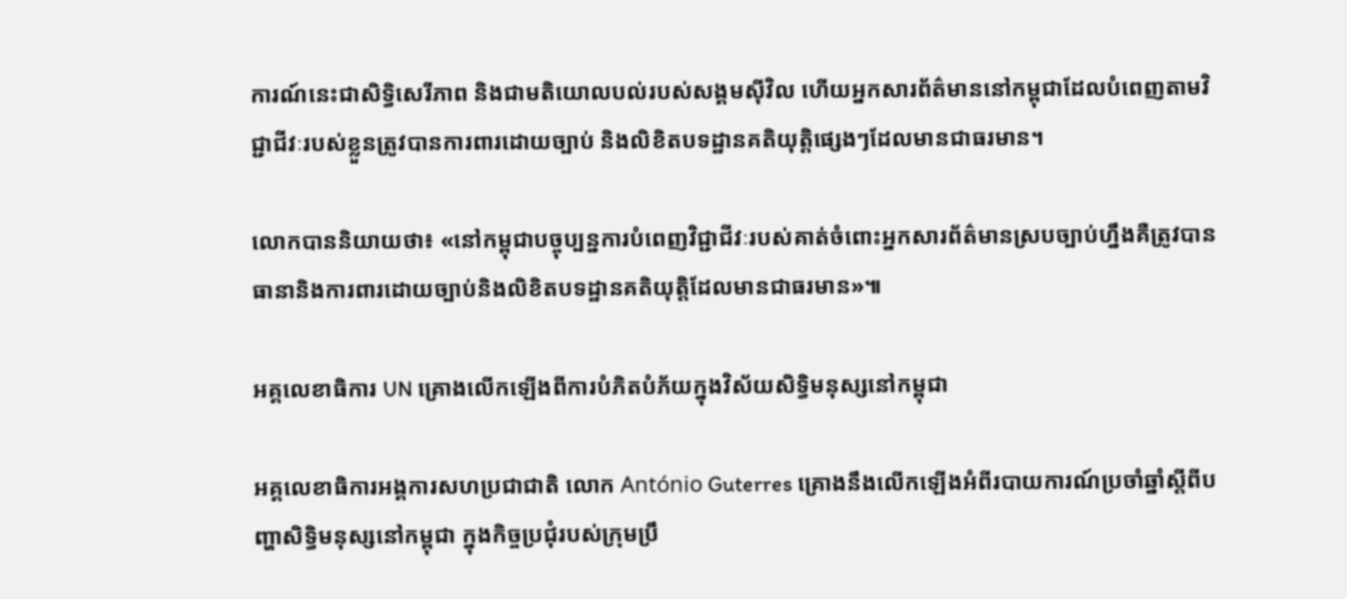ការណ៍នេះជាសិទ្ធិសេរីភាព និងជាមតិយោលបល់របស់សង្គមស៊ីវិល ហើយអ្នកសារព័ត៌មាននៅកម្ពុជាដែលបំពេញតាមវិជ្ជាជីវៈរបស់ខ្លួនត្រូវបានការពារដោយច្បាប់ និងលិខិតបទដ្ឋានគតិយុត្តិផ្សេងៗដែលមានជាធរមាន។

លោកបាននិយាយថា៖ «នៅកម្ពុជាបច្ចុប្បន្នការបំពេញវិជ្ជាជីវៈរបស់គាត់ចំពោះអ្នកសារព័ត៌មានស្របច្បាប់ហ្នឹងគឺត្រូវបានធានានិងការពារដោយច្បាប់និងលិខិតបទដ្ឋានគតិយុត្តិដែលមានជាធរមាន»៕

អគ្គលេខាធិការ UN គ្រោងលើកឡើងពីការបំភិតបំភ័យក្នុងវិស័យសិទ្ធិមនុស្សនៅកម្ពុជា

អគ្គលេខាធិការអង្គការសហប្រជាជាតិ លោក António Guterres គ្រោងនឹងលើកឡើងអំពីរបាយការណ៍ប្រចាំឆ្នាំស្ដីពីបញ្ហាសិទ្ធិមនុស្សនៅកម្ពុជា ក្នុងកិច្ចប្រជុំរបស់ក្រុមប្រឹ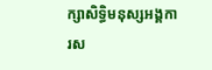ក្សាសិទ្ធិមនុស្សអង្គការស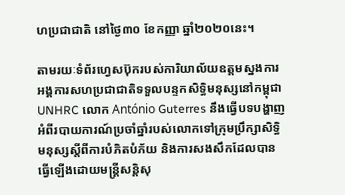ហប្រជាជាតិ នៅថ្ងៃ៣០ ខែកញ្ញា ឆ្នាំ២០២០នេះ។

តាមរយៈទំព័រហ្វេសប៊ុករបស់ការិយាល័យឧត្តមស្នងការអង្គការសហប្រជាជាតិទទួលបន្ទកសិទ្ធិមនុស្សនៅកម្ពុជា UNHRC លោក António Guterres នឹងធ្វើបទបង្ហាញអំពីរបាយការណ៍ប្រចាំឆ្នាំរបស់លោកទៅក្រុមប្រឹក្សាសិទ្ធិមនុស្សស្តីពីការបំភិតបំភ័យ និងការសងសឹកដែលបានធ្វើឡើងដោយមន្រ្តីសន្តិសុ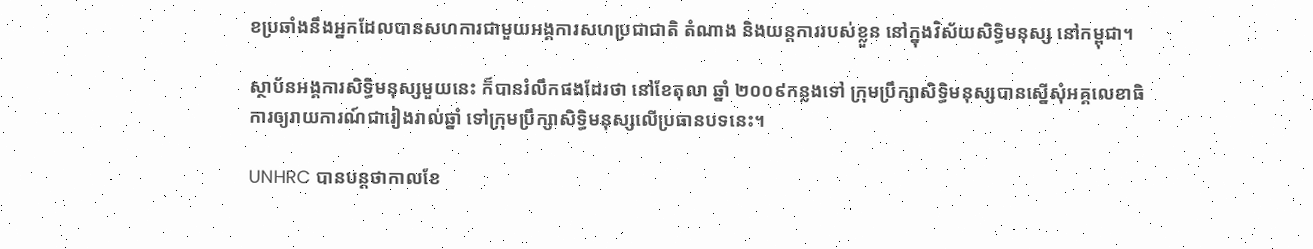ខប្រឆាំងនឹងអ្នកដែលបានសហការជាមួយអង្គការសហប្រជាជាតិ តំណាង និងយន្តការរបស់ខ្លួន នៅក្នុងវិស័យសិទ្ធិមនុស្ស នៅកម្ពុជា។

ស្ថាប័នអង្គការសិទ្ធិមនុស្សមួយនេះ ក៏បានរំលឹកផងដែរថា នៅខែតុលា ឆ្នាំ ២០០៩កន្លងទៅ ក្រុមប្រឹក្សាសិទ្ធិមនុស្សបានស្នើសុំអគ្គលេខាធិការឲ្យរាយការណ៍ជារៀងរាល់ឆ្នាំ ទៅក្រុមប្រឹក្សាសិទ្ធិមនុស្សលើប្រធានបទនេះ។

UNHRC បានបន្តថាកាលខែ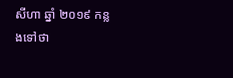សីហា ឆ្នាំ ២០១៩ កន្លងទៅថា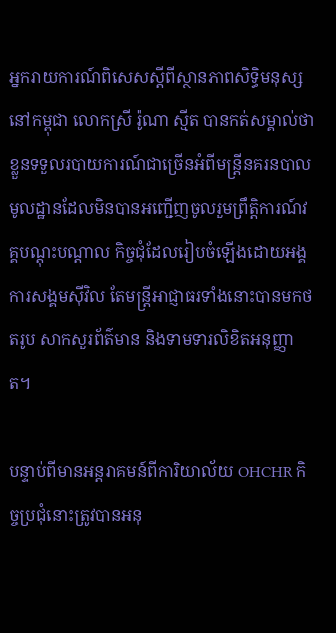អ្នករាយការណ៍ពិសេសស្តីពីស្ថានភាពសិទ្ធិមនុស្សនៅកម្ពុជា លោកស្រី រ៉ូណា ស្មីត បានកត់សម្គាល់ថាខ្លួនទទួលរបាយការណ៍ជាច្រើនអំពីមន្ត្រីនគរនបាលមូលដ្ឋានដែលមិនបានអញ្ជើញចូលរួមព្រឹត្តិការណ៍វគ្គបណ្តុះបណ្តាល កិច្ចជុំដែលរៀបចំឡើងដោយអង្គការសង្គមស៊ីវិល តែមន្រ្តីអាជ្ញាធរទាំងនោះបានមកថតរូប សាកសួរព័ត៌មាន និងទាមទារលិខិតអនុញ្ញាត។

បន្ទាប់ពីមានអន្តរាគមន៍ពីការិយាល័យ OHCHR កិច្ចប្រជុំនោះត្រូវបានអនុ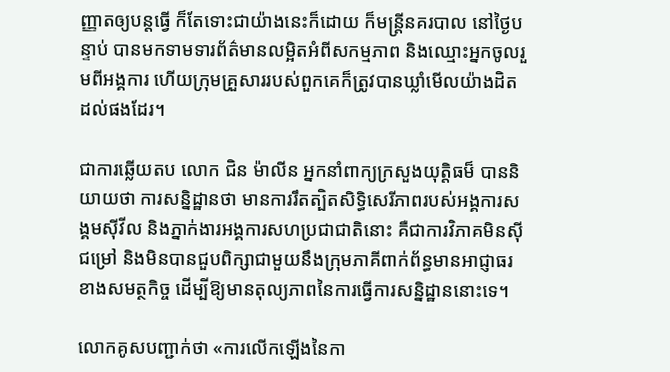ញ្ញាតឲ្យបន្តធ្វើ ក៏តែទោះជាយ៉ាងនេះក៏ដោយ ក៏មន្ត្រីនគរបាល នៅថ្ងៃបន្ទាប់ បានមកទាមទារព័ត៌មានលម្អិតអំពីសកម្មភាព និងឈ្មោះអ្នកចូលរួមពីអង្គការ ហើយក្រុមគ្រួសាររបស់ពួកគេក៏ត្រូវបានឃ្លាំមើលយ៉ាងដិតដល់ផងដែរ។

ជាការឆ្លើយតប លោក ជិន ម៉ាលីន អ្នកនាំពាក្យក្រសួងយុត្តិធម៏ បាននិយាយថា ការសន្និដ្ឋានថា មានការរឹតត្បិតសិទ្ធិសេរីភាពរបស់អង្គការសង្គមស៊ីវីល និងភ្នាក់ងារអង្គការសហប្រជាជាតិនោះ គឺជាការវិភាគមិនស៊ីជម្រៅ និងមិនបានជួបពិក្សាជាមួយនឹងក្រុមភាគីពាក់ព័ន្ធមានអាជ្ញាធរខាងសមត្ថកិច្ច ដើម្បីឱ្យមានតុល្យភាពនៃការធ្វើការសន្និដ្ឋាននោះទេ។

លោកគូសបញ្ជាក់ថា «ការលើកឡើងនៃកា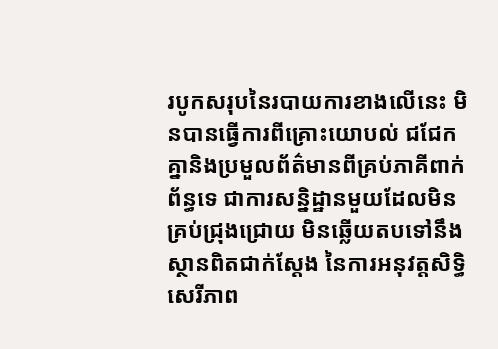របូកសរុបនៃរបាយការខាងលើនេះ មិនបានធ្វើការពីគ្រោះយោបល់ ជជែកគ្នានិងប្រមួលព័ត៌មានពីគ្រប់ភាគីពាក់ព័ន្ធទេ ជាការសន្និដ្ឋានមួយដែលមិនគ្រប់ជ្រុងជ្រោយ មិនឆ្លើយតបទៅនឹងស្ថានពិតជាក់ស្ដែង នៃការអនុវត្តសិទ្ធិសេរីភាព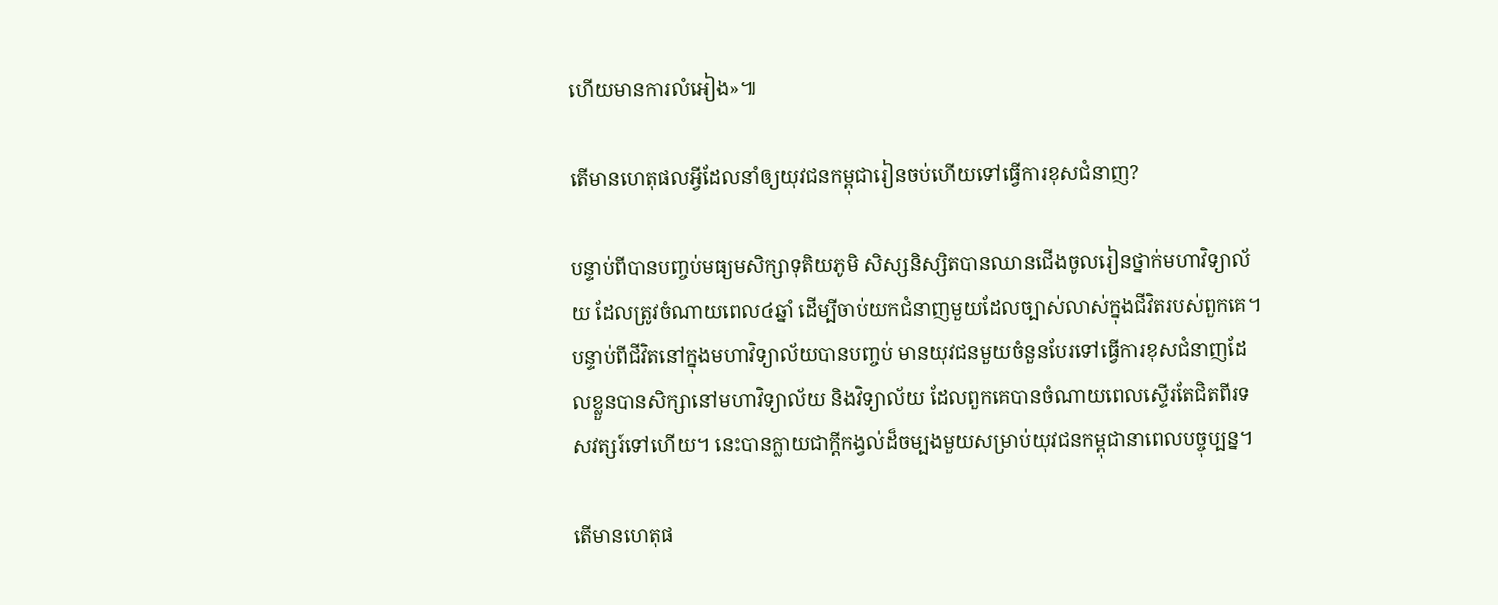ហើយមានការលំអៀង»៕

តើមានហេតុផលអ្វីដែលនាំឲ្យយុវជនកម្ពុជារៀនចប់ហើយទៅធ្វើការខុសជំនាញ?

បន្ទាប់ពីបានបញ្ចប់មធ្យមសិក្សាទុតិយភូមិ សិស្សនិស្សិតបានឈានជើងចូលរៀនថ្នាក់មហាវិទ្យាល័យ ដែលត្រូវចំណាយពេល៤ឆ្នាំ ដើម្បីចាប់យកជំនាញមួយដែលច្បាស់លាស់ក្នុងជីវិតរបស់ពួកគេ។ បន្ទាប់ពីជីវិតនៅក្នុងមហាវិទ្យាល័យបានបញ្ចប់ មានយុវជនមួយចំនួនបែរទៅធ្វើការខុសជំនាញដែលខ្លួនបានសិក្សានៅមហាវិទ្យាល័យ និងវិទ្យាល័យ ដែលពួកគេបានចំណាយពេលស្ទើរតែជិតពីរទសវត្សរ៍ទៅហើយ។ នេះបានក្លាយជាក្តីកង្វល់ដ៏ចម្បងមួយសម្រាប់យុវជនកម្ពុជានាពេលបច្ចុប្បន្ន។

តើមានហេតុផ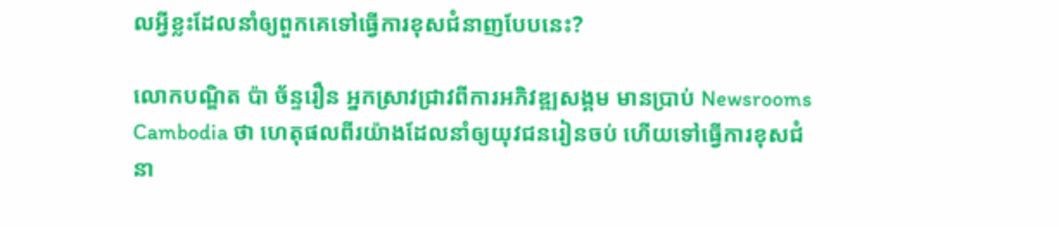លអ្វីខ្លះដែលនាំឲ្យពួកគេទៅធ្វើការខុសជំនាញបែបនេះ?

លោកបណ្ឌិត ប៉ា ច័ន្ទរឿន អ្នកស្រាវជ្រាវពីការអភិវឌ្ឍសង្គម មានប្រាប់ Newsrooms Cambodia ថា ហេតុផលពីរយ៉ាងដែលនាំឲ្យយុវជនរៀនចប់ ហើយទៅធ្វើការខុសជំនា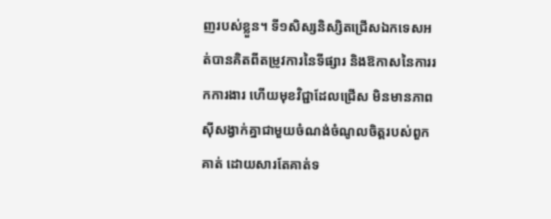ញរបស់ខ្លួន។ ទី១សិស្សនិស្សិតជ្រើសឯកទេសអត់បានគិតពីតម្រូវការនៃទីផ្សារ និងឱកាសនៃការរកការងារ ហើយមុខវិជ្ជាដែលជ្រើស មិនមានភាពស៊ីសង្វាក់គ្នាជាមួយចំណង់ចំណូលចិត្តរបស់ពួកគាត់ ដោយសារតែគាត់ទ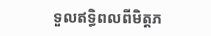ទួលឥទ្ធិពលពីមិត្តភ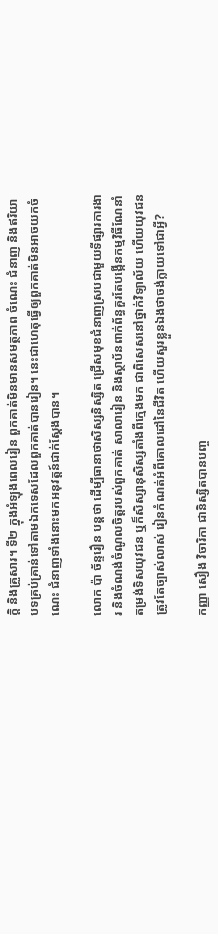ក្តិ និងគ្រួសារ។ ទី២ ក្នុងអំឡុងពេលរៀន ពួកគាត់មិនមានសមត្ថភាព ចំណេះ ជំនាញ និងឥរិយាបទគ្រប់គ្រាន់ទៅតាមឯកទេសដែលពួកគាត់បានរៀន។ នេះជាហេតុធ្វើឲ្យពួកគាត់មិនអាចយកចំណេះ ជំនាញទាំងនោះមកអនុវត្តន៍ជាក់ស្តែងបាន។

លោក ប៉ា ច័ន្ទរឿន បន្តថា ដើម្បីធានាថាសិស្សនិស្សិត ជ្រើសមុខជំនាញស្របជាមួយទីផ្សារការងារ និងចំណង់ចំណូលចិត្តរបស់ពួកគាត់ សាលារៀន និងស្ថាប័នពាក់ព័ន្ធគួរតែបង្កើនកម្មវិធីណែនាំ តម្រង់ទិសយុវជន ឬក៏សិស្សានុសិស្សតាំងពីក្មេងមក ជាពិសេសនៅថ្នាក់វិទ្យាល័យ ហើយយុវជនត្រូវតែច្បាស់លាស់ រៀនកំណត់អំពីគោលដៅនៃជីវិត ហើយសួរខ្លួនឯងថាចង់ក្លាយទៅជាអ្វី?

កញ្ញា សឿង វិចារិកា ជានិស្សិតបានបញ្ច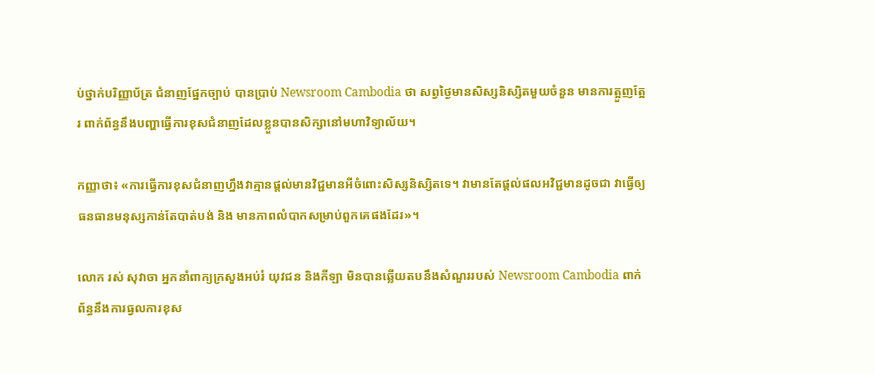ប់ថ្នាក់បរិញ្ញាប័ត្រ ជំនាញផ្នែកច្បាប់ បានប្រាប់ Newsroom Cambodia ថា សព្វថ្ងៃមានសិស្សនិស្សិតមួយចំនួន មានការត្អួញត្អែរ ពាក់ព័ន្ធនឹងបញ្ហាធ្វើការខុសជំនាញដែលខ្លួនបានសិក្សានៅមហាវិទ្យាល័យ។

កញ្ញាថា៖ «ការធ្វើការខុសជំនាញហ្នឹងវាគ្មានផ្តល់មានវិជ្ជមានអីចំពោះសិស្សនិស្សិតទេ។ វាមានតែផ្តល់ផលអវិជ្ជមានដូចជា វាធ្វើឲ្យធនធានមនុស្សកាន់តែបាត់បង់ និង មានភាពលំបាកសម្រាប់ពួកគេផងដែរ»។

លោក រស់ សុវាចា អ្នកនាំពាក្យក្រសួងអប់រំ យុវជន និងកីឡា មិនបានឆ្លើយតបនឹងសំណួររបស់ Newsroom Cambodia ពាក់ព័ន្ធនឹងការធ្វលការខុស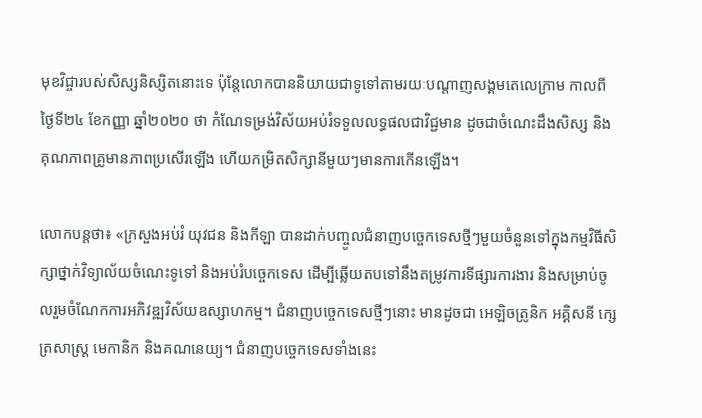មុខវិជ្ចារបស់សិស្សនិស្សិតនោះទេ ប៉ុន្តែលោកបាននិយាយជាទូទៅតាមរយៈបណ្តាញសង្គមតេលេក្រាម កាលពីថ្ងៃទី២៤ ខែកញ្ញា ឆ្នាំ២០២០ ថា កំណែទម្រង់វិស័យអប់រំទទួលលទ្ធផលជាវិជ្ជមាន ដូចជាចំណេះដឹងសិស្ស និងគុណភាពគ្រូមានភាពប្រសើរឡើង ហើយកម្រិតសិក្សានីមួយៗមានការកើនឡើង។

លោកបន្តថា៖ «ក្រសួងអប់រំ យុវជន និងកីឡា បានដាក់បញ្ចូលជំនាញបច្ចេកទេសថ្មីៗមួយចំនួនទៅក្នុងកម្មវិធីសិក្សាថ្នាក់វិទ្យាល័យចំណេះទូទៅ និងអប់រំបច្ចេកទេស ដើម្បីឆ្លើយតបទៅនឹងតម្រូវការទីផ្សារការងារ និងសម្រាប់ចូលរួមចំណែកការអភិវឌ្ឍវិស័យឧស្សាហកម្ម។ ជំនាញបច្ចេកទេសថ្មីៗនោះ មានដូចជា អេឡិចត្រូនិក អគ្គិសនី ក្សេត្រសាស្ត្រ មេកានិក និងគណនេយ្យ។ ជំនាញបច្ចេកទេសទាំងនេះ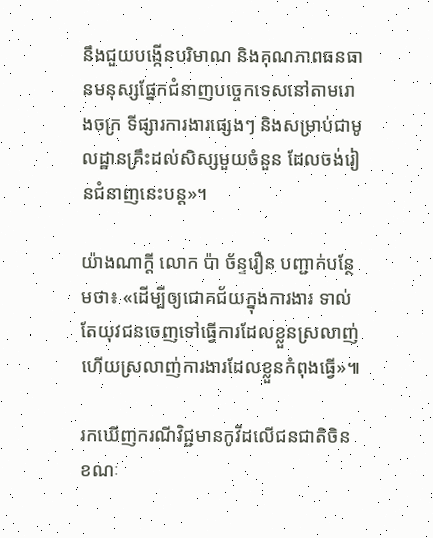នឹងជួយបង្កើនបរិមាណ និងគុណភាពធនធានមនុស្សផ្នែកជំនាញបច្ចេកទេសនៅតាមរោងចក្រ ទីផ្សារការងារផ្សេងៗ និងសម្រាប់ជាមូលដ្ឋានគ្រឹះដល់សិស្សមួយចំនួន ដែលចង់រៀនជំនាញនេះបន្ត»។

យ៉ាងណាក្តី លោក ប៉ា ច័ន្ទរឿន បញ្ជាក់បន្ថែមថា៖ «ដើម្បីឲ្យជោគជ័យក្នុងការងារ ទាល់តែយុវជនចេញទៅធ្វើការដែលខ្លួនស្រលាញ់ ហើយស្រលាញ់ការងារដែលខ្លួនកំពុងធ្វើ»៕

រកឃើញករណីវិជ្ជមានកូវីដលើជនជាតិចិន ខណៈ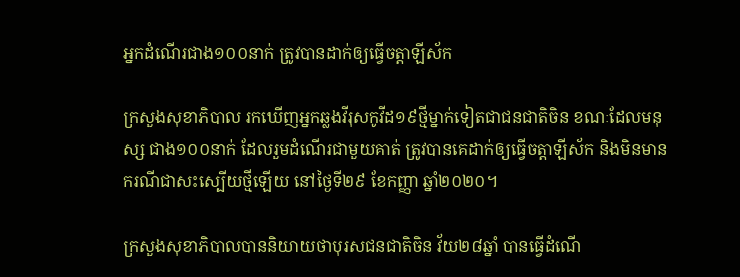អ្នកដំណើរជាង១០០នាក់ ត្រូវបានដាក់ឲ្យធ្វើចត្តាឡីស័ក

ក្រសួងសុខាភិបាល រកឃើញអ្នកឆ្លងវីរុសកូវីដ១៩ថ្មីម្នាក់ទៀតជាជនជាតិចិន ខណៈដែលមនុស្ស ជាង១០០នាក់ ដែលរួមដំណើរជាមួយគាត់ ត្រូវបានគេដាក់ឲ្យធ្វើចត្តាឡីស័ក និងមិនមានករណីជាសះស្បើយថ្មីឡើយ នៅថ្ងៃទី២៩ ខែកញ្ញា ឆ្នាំ២០២០។

ក្រសួងសុខាភិបាលបាននិយាយថាបុរសជនជាតិចិន វ័យ២៨ឆ្នាំ បានធ្វើដំណើ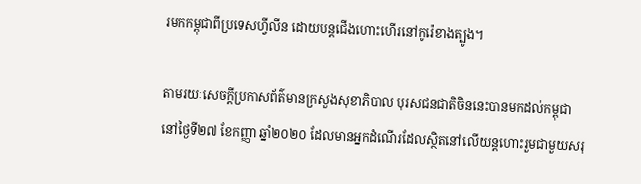រមកកម្ពុជាពីប្រទេសហ្វីលីន ដោយបន្តជើងហោះហើរនៅកូរ៉េខាងត្បូង។

តាមរយៈសេចក្តីប្រកាសព័ត៌មានក្រសួងសុខាភិបាល បុរសជនជាតិចិននេះបានមកដល់កម្ពុជានៅថ្ងៃទី២៧ ខែកញ្ញា ឆ្នាំ២០២០ ដែលមានអ្នកដំណើរដែលស្ថិតនៅលើយន្តហោះរួមជាមួយសរុ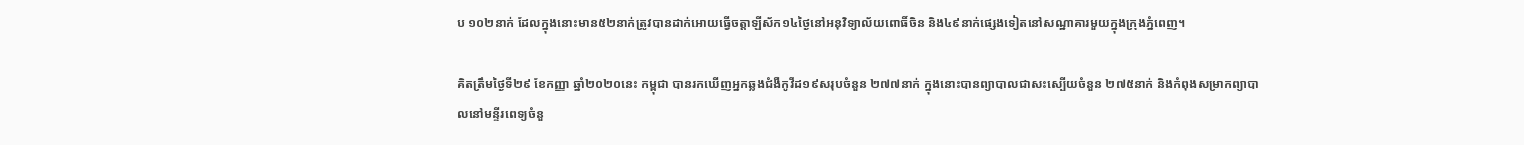ប ១០២នាក់ ដែលក្នុងនោះមាន៥២នាក់ត្រូវបានដាក់អោយធ្វើចត្តាឡីស័ក១៤ថ្ងៃនៅអនុវិទ្យាល័យពោធិ៍ចិន និង៤៩នាក់ផ្សេងទៀតនៅសណ្ឋាគារមួយក្នុងក្រុងភ្នំពេញ។

គិតត្រឹមថ្ងៃទី២៩ ខែកញ្ញា ឆ្នាំ២០២០នេះ កម្ពុជា បានរកឃើញអ្នកឆ្លងជំងឺកូវីដ១៩សរុបចំនួន ២៧៧នាក់ ក្នុងនោះបានព្យាបាលជាសះស្បើយចំនួន ២៧៥នាក់ និងកំពុងសម្រាកព្យាបាលនៅមន្ទីរពេទ្យចំនួ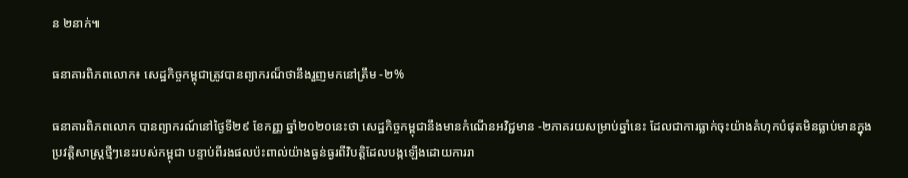ន ២នាក់៕

ធនាគារពិភពលោក៖ សេដ្ឋកិច្ចកម្ពុជាត្រូវបានព្យាករណ៏ថានឹងរួញមកនៅត្រឹម -២%

ធនាគារពិភពលោក បានព្យាករណ៍នៅថ្ងៃទី២៩ ខែកញ្ញ ឆ្នាំ២០២០នេះថា សេដ្ឋកិច្ចកម្ពុជានឹងមានកំណើនអវិជ្ជមាន -២ភាគរយសម្រាប់ឆ្នាំនេះ ដែលជាការធ្លាក់ចុះយ៉ាងគំហុកបំផុតមិនធ្លាប់មានក្នុងប្រវត្តិសាស្ត្រថ្មីៗនេះរបស់កម្ពុជា បន្ទាប់ពីរងផលប៉ះពាល់យ៉ាងធ្ងន់ធ្ងរពីវិបត្តិដែលបង្កឡើងដោយការរា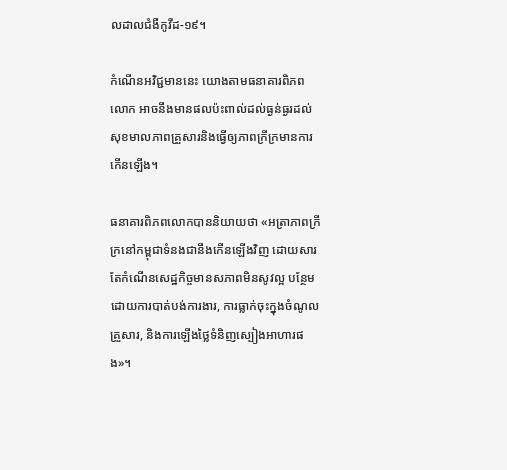លដាលជំងឺកូវីដ-១៩។

កំណើនអវិជ្ជមាននេះ យោងតាមធនាគារពិភពលោក អាចនឹងមានផលប៉ះពាល់ដល់ធ្ងន់ធ្ងរដល់សុខមាលភាពគ្រួសារនិងធ្វើឲ្យភាពក្រីក្រមានការកើនឡើង។

ធនាគារពិភពលោកបាននិយាយថា «អត្រាភាពក្រីក្រនៅកម្ពុជាទំនងជានឹងកើនឡើងវិញ ដោយសារតែកំណើនសេដ្ឋកិច្ចមានសភាពមិនសូវល្អ បន្ថែមដោយការបាត់បង់ការងារ, ការធ្លាក់ចុះក្នុងចំណូលគ្រួសារ, និងការឡើងថ្លៃទំនិញស្បៀងអាហារផង»។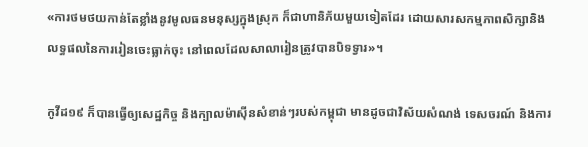«ការថមថយកាន់តែខ្លាំងនូវមូលធនមនុស្សក្នុងស្រុក ក៏ជាហានិភ័យមួយទៀតដែរ ដោយសារសកម្មភាពសិក្សានិងលទ្ធផលនៃការរៀនចេះធ្លាក់ចុះ នៅពេលដែលសាលារៀនត្រូវបានបិទទ្វារ»។

កូវីដ១៩ ក៏បានធ្វើឲ្យសេដ្ឋកិច្ច និងក្បាលម៉ាស៊ីនសំខាន់ៗរបស់កម្ពុជា មានដូចជាវិស័យសំណង់ ទេសចរណ៍ និងការ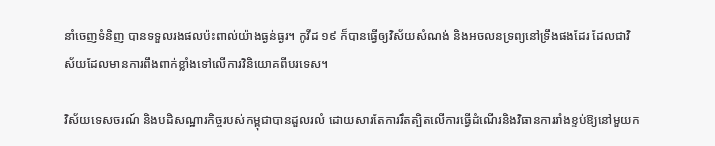នាំចេញទំនិញ បានទទួលរងផលប៉ះពាល់យ៉ាងធ្ងន់ធ្ងរ។ កូវីដ ១៩ ក៏បានធ្វើឲ្យវិស័យសំណង់ និងអចលនទ្រព្យនៅទ្រឹងផងដែរ ដែលជាវិស័យដែលមានការពឹងពាក់ខ្លាំងទៅលើការវិនិយោគពីបរទេស។

វិស័យទេសចរណ៍ និងបដិសណ្ឋារកិច្ចរបស់កម្ពុជាបានដួលរលំ ដោយសារតែការរឹតត្បិតលើការធ្វើដំណើរនិងវិធានការរាំងខ្ទប់ឱ្យនៅមួយក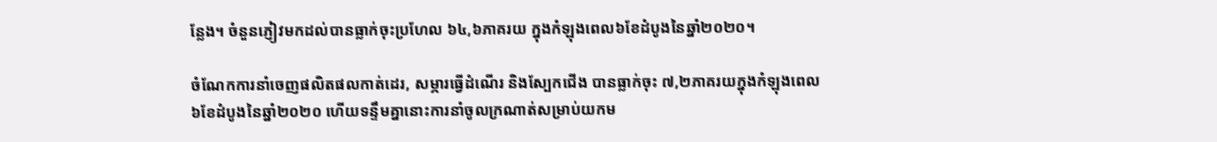ន្លែង។ ចំនួនភ្ញៀវមកដល់បានធ្លាក់ចុះប្រហែល ៦៤,៦ភាគរយ ក្នុងកំឡុងពេល៦ខែដំបូងនៃឆ្នាំ២០២០។

ចំណែកការនាំចេញផលិតផលកាត់ដេរ, សម្ភារធ្វើដំណើរ និងស្បែកជើង បានធ្លាក់ចុះ ៧,២ភាគរយក្នុងកំឡុងពេល៦ខែដំបូងនៃឆ្នាំ២០២០ ហើយទន្ទឹមគ្នានោះការនាំចូលក្រណាត់សម្រាប់យកម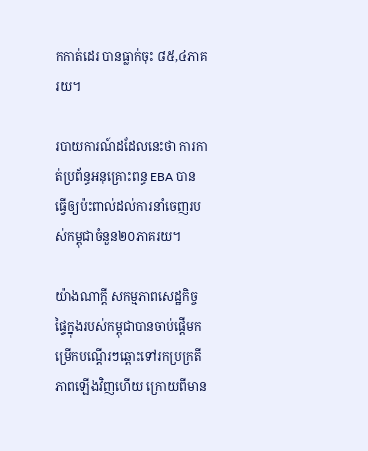កកាត់ដេរ បានធ្លាក់ចុះ ៨៥,៤ភាគរយ។

របាយការណ៍ដដែលនេះថា ការកាត់ប្រព័ន្ធអនុគ្រោះពន្ធ EBA បានធ្វើឲ្យប៉ះពាល់ដល់ការនាំចេញរបស់កម្ពុជាចំនួន២០ភាគរយ។

យ៉ាងណាក្តី សកម្មភាពសេដ្ឋកិច្ចផ្ទៃក្នុងរបស់កម្ពុជាបានចាប់ផ្តើមកម្រើកបណ្តើរៗឆ្ពោះទៅរកប្រក្រតីភាពឡើងវិញហើយ ក្រោយពីមាន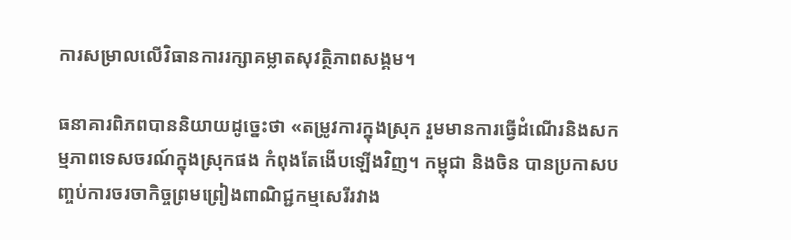ការសម្រាលលើវិធានការរក្សាគម្លាតសុវត្ថិភាពសង្គម។

ធនាគារពិភពបាននិយាយដូច្នេះថា «តម្រូវការក្នុងស្រុក រួមមានការធ្វើដំណើរនិងសកម្មភាពទេសចរណ៍ក្នុងស្រុកផង កំពុងតែងើបឡើងវិញ។ កម្ពុជា និងចិន បានប្រកាសបញ្ចប់ការចរចាកិច្ចព្រមព្រៀងពាណិជ្ជកម្មសេរីរវាង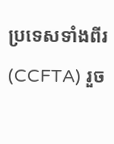ប្រទេសទាំងពីរ (CCFTA) រួច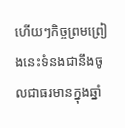ហើយៗកិច្ចព្រមព្រៀងនេះទំនងជានឹងចូលជាធរមានក្នុងឆ្នាំ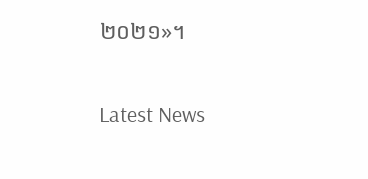២០២១»។

Latest News